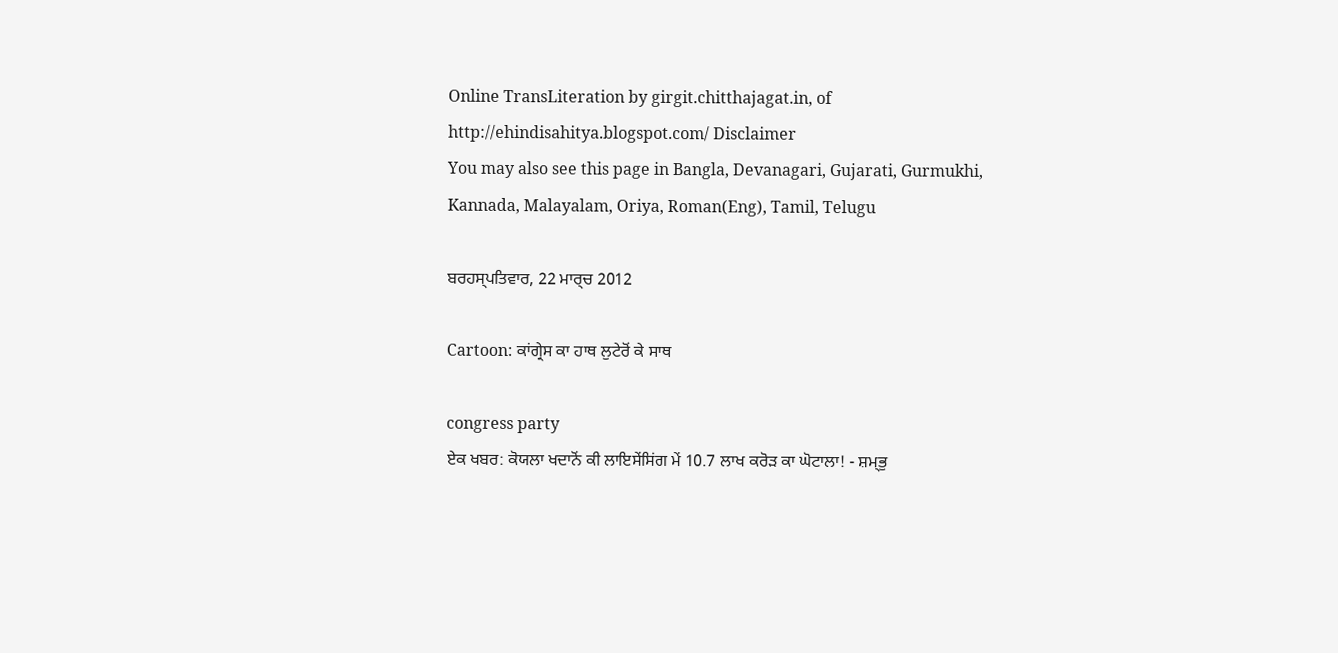Online TransLiteration by girgit.chitthajagat.in, of http://ehindisahitya.blogspot.com/ Disclaimer
You may also see this page in Bangla, Devanagari, Gujarati, Gurmukhi, Kannada, Malayalam, Oriya, Roman(Eng), Tamil, Telugu

ਬਰਹਸ੍ਪਤਿਵਾਰ, 22 ਮਾਰ੍ਚ 2012

Cartoon: ਕਾਂਗ੍ਰੇਸ ਕਾ ਹਾਥ ਲੁਟੇਰੋਂ ਕੇ ਸਾਥ

congress party
ਏਕ ਖਬਰ: ਕੋਯਲਾ ਖਦਾਨੋਂ ਕੀ ਲਾਇਸੇਂਸਿਂਗ ਮੇਂ 10.7 ਲਾਖ ਕਰੋਡ਼ ਕਾ ਘੋਟਾਲਾ! - ਸ਼ਮ੍ਭੁ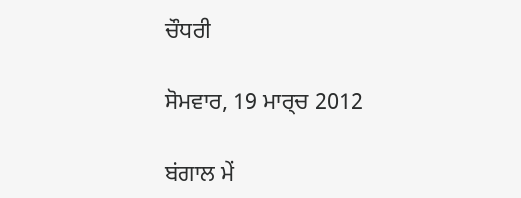ਚੌਧਰੀ

ਸੋਮਵਾਰ, 19 ਮਾਰ੍ਚ 2012

ਬਂਗਾਲ ਮੇਂ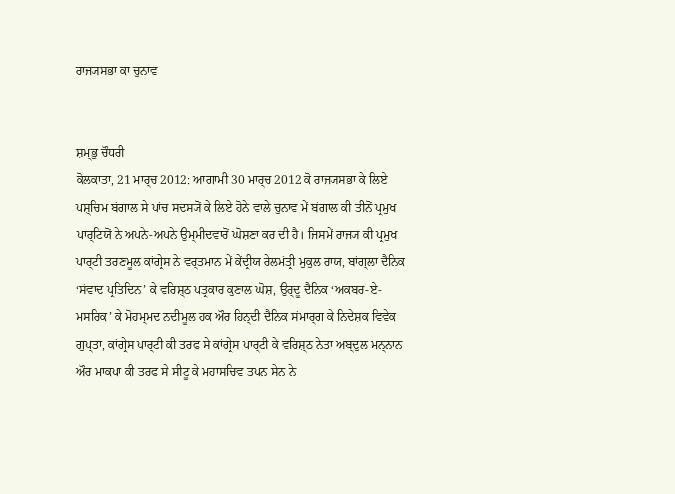ਰਾਜ੍ਯਸਭਾ ਕਾ ਚੁਨਾਵ


ਸ਼ਮ੍ਭੁ ਚੌਧਰੀ
ਕੋਲਕਾਤਾ, 21 ਮਾਰ੍ਚ 2012: ਆਗਾਮੀ 30 ਮਾਰ੍ਚ 2012 ਕੋ ਰਾਜ੍ਯਸਭਾ ਕੇ ਲਿਏ ਪਸ਼੍ਚਿਮ ਬਂਗਾਲ ਸੇ ਪਾਂਚ ਸਦਸ੍ਯੋਂ ਕੇ ਲਿਏ ਹੋਨੇ ਵਾਲੇ ਚੁਨਾਵ ਮੇਂ ਬਂਗਾਲ ਕੀ ਤੀਨੋਂ ਪ੍ਰਮੁਖ ਪਾਰ੍ਟਿਯੋਂ ਨੇ ਅਪਨੇ-ਅਪਨੇ ਉਮ੍ਮੀਦਵਾਰੋਂ ਘੋਸ਼ਣਾ ਕਰ ਦੀ ਹੈ। ਜਿਸਮੇਂ ਰਾਜ੍ਯ ਕੀ ਪ੍ਰਮੁਖ ਪਾਰ੍ਟੀ ਤਰਣਮੂਲ ਕਾਂਗ੍ਰੇਸ ਨੇ ਵਰ੍ਤਮਾਨ ਮੇਂ ਕੇਂਦ੍ਰੀਯ ਰੇਲਮਂਤ੍ਰੀ ਮੁਕੁਲ ਰਾਯ, ਬਾਂਗ੍ਲਾ ਦੈਨਿਕ ‘ਸਂਵਾਦ ਪ੍ਰਤਿਦਿਨ’ ਕੇ ਵਰਿਸ਼੍ਠ ਪਤ੍ਰਕਾਰ ਕੁਣਾਲ ਘੋਸ਼, ਉਰ੍ਦੂ ਦੈਨਿਕ ‘ਅਕਬਰ-ਏ-ਮਸਰਿਕ’ ਕੇ ਮੋਹਮ੍ਮਦ ਨਦੀਮੂਲ ਹਕ ਔਰ ਹਿਨ੍ਦੀ ਦੈਨਿਕ ਸਂਮਾਰ੍ਗ ਕੇ ਨਿਦੇਸ਼ਕ ਵਿਵੇਕ ਗੁਪ੍ਤਾ, ਕਾਂਗ੍ਰੇਸ ਪਾਰ੍ਟੀ ਕੀ ਤਰਫ ਸੇ ਕਾਂਗ੍ਰੇਸ ਪਾਰ੍ਟੀ ਕੇ ਵਰਿਸ਼੍ਠ ਨੇਤਾ ਅਬ੍ਦੁਲ ਮਨ੍ਨਾਨ ਔਰ ਮਾਕਪਾ ਕੀ ਤਰਫ ਸੇ ਸੀਟੂ ਕੇ ਮਹਾਸਚਿਵ ਤਪਨ ਸੇਨ ਨੇ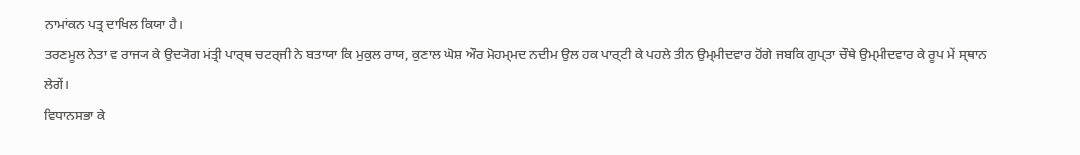ਨਾਮਾਂਕਨ ਪਤ੍ਰ ਦਾਖਿਲ ਕਿਯਾ ਹੈ।
ਤਰਣਮੂਲ ਨੇਤਾ ਵ ਰਾਜ੍ਯ ਕੇ ਉਦ੍ਯੋਗ ਮਂਤ੍ਰੀ ਪਾਰ੍ਥ ਚਟਰ੍ਜੀ ਨੇ ਬਤਾਯਾ ਕਿ ਮੁਕੁਲ ਰਾਯ, ਕੁਣਾਲ ਘੋਸ਼ ਔਰ ਮੋਹਮ੍ਮਦ ਨਦੀਮ ਉਲ ਹਕ ਪਾਰ੍ਟੀ ਕੇ ਪਹਲੇ ਤੀਨ ਉਮ੍ਮੀਦਵਾਰ ਹੋਂਗੇ ਜਬਕਿ ਗੁਪ੍ਤਾ ਚੌਥੇ ਉਮ੍ਮੀਦਵਾਰ ਕੇ ਰੂਪ ਮੇਂ ਸ੍ਥਾਨ ਲੇਗੇਂ।
ਵਿਧਾਨਸਭਾ ਕੇ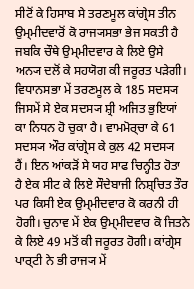ਸੀਟੋਂ ਕੇ ਹਿਸਾਬ ਸੇ ਤਰਣਮੂਲ ਕਾਂਗ੍ਰੇਸ ਤੀਨ ਉਮ੍ਮੀਦਵਾਰੋਂ ਕੋ ਰਾਜ੍ਯਸਭਾ ਭੇਜ ਸਕਤੀ ਹੈ ਜਬਕਿ ਚੌਥੇ ਉਮ੍ਮੀਦਵਾਰ ਕੇ ਲਿਏ ਉਸੇ ਅਨ੍ਯ ਦਲੋਂ ਕੇ ਸਹਯੋਗ ਕੀ ਜਰੂਰਤ ਪੜੇਗੀ। ਵਿਧਾਨਸਭਾ ਮੇਂ ਤਰਣਮੂਲ ਕੇ 185 ਸਦਸ੍ਯ ਜਿਸਮੇਂ ਸੇ ਏਕ ਸਦਸ੍ਯ ਸ਼੍ਰੀ ਅਜਿਤ ਭੁਇਯਾਂ ਕਾ ਨਿਧਨ ਹੋ ਚੁਕਾ ਹੈ। ਵਾਮਮੋਰ੍ਚਾ ਕੇ 61 ਸਦਸ੍ਯ ਔਰ ਕਾਂਗ੍ਰੇਸ ਕੇ ਕੁਲ 42 ਸਦਸ੍ਯ ਹੈਂ। ਇਨ ਆਂਕੜੋਂ ਸੇ ਯਹ ਸਾਫ ਚਿਨ੍ਹੀਤ ਹੋਤਾ ਹੈ ਏਕ ਸੀਟ ਕੇ ਲਿਏ ਸੌਦੇਬਾਜੀ ਨਿਸ਼੍ਚਿਤ ਤੌਰ ਪਰ ਕਿਸੀ ਏਕ ਉਮ੍ਮੀਦਵਾਰ ਕੋ ਕਰਨੀ ਹੀ ਹੋਗੀ। ਚੁਨਾਵ ਮੇਂ ਏਕ ਉਮ੍ਮੀਦਵਾਰ ਕੋ ਜਿਤਨੇ ਕੇ ਲਿਏ 49 ਮਤੋਂ ਕੀ ਜਰੂਰਤ ਹੋਗੀ। ਕਾਂਗ੍ਰੇਸ ਪਾਰ੍ਟੀ ਨੇ ਭੀ ਰਾਜ੍ਯ ਮੇਂ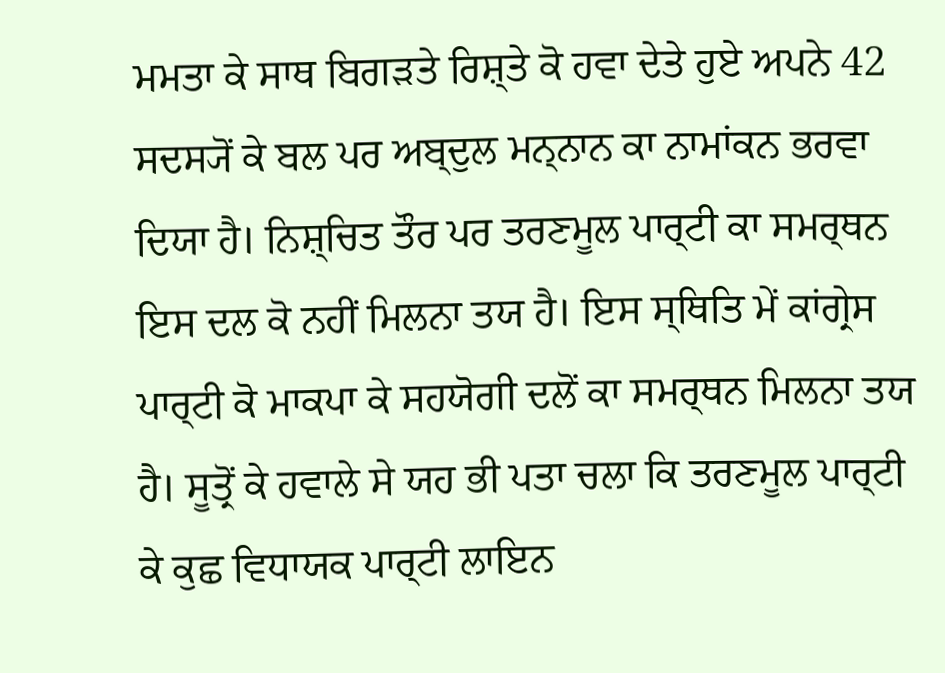ਮਮਤਾ ਕੇ ਸਾਥ ਬਿਗੜਤੇ ਰਿਸ਼੍ਤੇ ਕੋ ਹਵਾ ਦੇਤੇ ਹੁਏ ਅਪਨੇ 42 ਸਦਸ੍ਯੋਂ ਕੇ ਬਲ ਪਰ ਅਬ੍ਦੁਲ ਮਨ੍ਨਾਨ ਕਾ ਨਾਮਾਂਕਨ ਭਰਵਾ ਦਿਯਾ ਹੈ। ਨਿਸ਼੍ਚਿਤ ਤੌਰ ਪਰ ਤਰਣਮੂਲ ਪਾਰ੍ਟੀ ਕਾ ਸਮਰ੍ਥਨ ਇਸ ਦਲ ਕੋ ਨਹੀਂ ਮਿਲਨਾ ਤਯ ਹੈ। ਇਸ ਸ੍ਥਿਤਿ ਮੇਂ ਕਾਂਗ੍ਰੇਸ ਪਾਰ੍ਟੀ ਕੋ ਮਾਕਪਾ ਕੇ ਸਹਯੋਗੀ ਦਲੋਂ ਕਾ ਸਮਰ੍ਥਨ ਮਿਲਨਾ ਤਯ ਹੈ। ਸੂਤ੍ਰੋਂ ਕੇ ਹਵਾਲੇ ਸੇ ਯਹ ਭੀ ਪਤਾ ਚਲਾ ਕਿ ਤਰਣਮੂਲ ਪਾਰ੍ਟੀ ਕੇ ਕੁਛ ਵਿਧਾਯਕ ਪਾਰ੍ਟੀ ਲਾਇਨ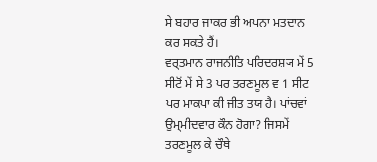ਸੇ ਬਹਾਰ ਜਾਕਰ ਭੀ ਅਪਨਾ ਮਤਦਾਨ ਕਰ ਸਕਤੇ ਹੈਂ।
ਵਰ੍ਤਮਾਨ ਰਾਜਨੀਤਿ ਪਰਿਦਰਸ਼੍ਯ ਮੇਂ 5 ਸੀਟੋਂ ਮੇਂ ਸੇ 3 ਪਰ ਤਰਣਮੂਲ ਵ 1 ਸੀਟ ਪਰ ਮਾਕਪਾ ਕੀ ਜੀਤ ਤਯ ਹੈ। ਪਾਂਚਵਾਂ ਉਮ੍ਮੀਦਵਾਰ ਕੌਨ ਹੋਗਾ? ਜਿਸਮੇਂ ਤਰਣਮੂਲ ਕੇ ਚੌਥੇ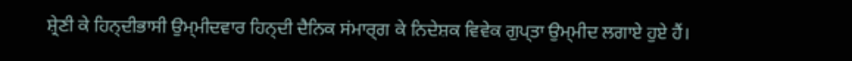ਸ਼੍ਰੇਣੀ ਕੇ ਹਿਨ੍ਦੀਭਾਸੀ ਉਮ੍ਮੀਦਵਾਰ ਹਿਨ੍ਦੀ ਦੈਨਿਕ ਸਂਮਾਰ੍ਗ ਕੇ ਨਿਦੇਸ਼ਕ ਵਿਵੇਕ ਗੁਪ੍ਤਾ ਉਮ੍ਮੀਦ ਲਗਾਏ ਹੁਏ ਹੈਂ।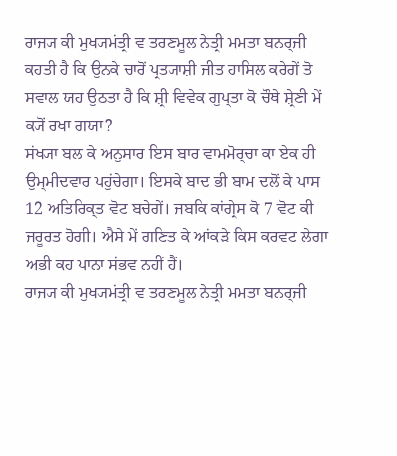ਰਾਜ੍ਯ ਕੀ ਮੁਖ੍ਯਮਂਤ੍ਰੀ ਵ ਤਰਣਮੂਲ ਨੇਤ੍ਰੀ ਮਮਤਾ ਬਨਰ੍ਜੀ ਕਹਤੀ ਹੈ ਕਿ ਉਨਕੇ ਚਾਰੋਂ ਪ੍ਰਤ੍ਯਾਸ਼ੀ ਜੀਤ ਹਾਸਿਲ ਕਰੇਗੇਂ ਤੋ ਸਵਾਲ ਯਹ ਉਠਤਾ ਹੈ ਕਿ ਸ਼੍ਰੀ ਵਿਵੇਕ ਗੁਪ੍ਤਾ ਕੋ ਚੌਥੇ ਸ਼੍ਰੇਣੀ ਮੇਂ ਕ੍ਯੋਂ ਰਖਾ ਗਯਾ?
ਸਂਖ੍ਯਾ ਬਲ ਕੇ ਅਨੁਸਾਰ ਇਸ ਬਾਰ ਵਾਮਮੋਰ੍ਚਾ ਕਾ ਏਕ ਹੀ ਉਮ੍ਮੀਦਵਾਰ ਪਹੁਂਚੇਗਾ। ਇਸਕੇ ਬਾਦ ਭੀ ਬਾਮ ਦਲੋਂ ਕੇ ਪਾਸ 12 ਅਤਿਰਿਕ੍ਤ ਵੋਟ ਬਚੇਗੇਂ। ਜਬਕਿ ਕਾਂਗ੍ਰੇਸ ਕੋ 7 ਵੋਟ ਕੀ ਜਰੂਰਤ ਹੋਗੀ। ਐਸੇ ਮੇਂ ਗਣਿਤ ਕੇ ਆਂਕੜੇ ਕਿਸ ਕਰਵਟ ਲੇਗਾ ਅਭੀ ਕਹ ਪਾਨਾ ਸਂਭਵ ਨਹੀਂ ਹੈਂ।
ਰਾਜ੍ਯ ਕੀ ਮੁਖ੍ਯਮਂਤ੍ਰੀ ਵ ਤਰਣਮੂਲ ਨੇਤ੍ਰੀ ਮਮਤਾ ਬਨਰ੍ਜੀ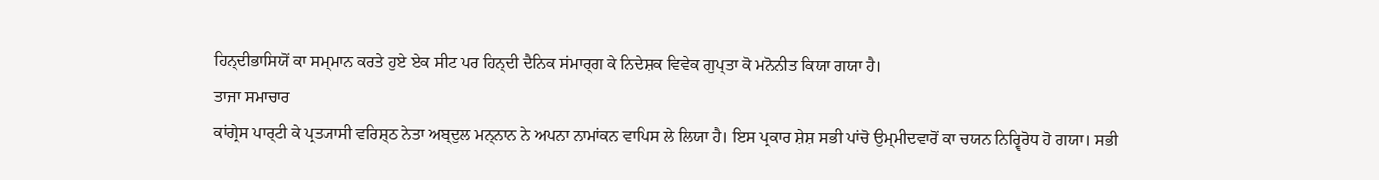ਹਿਨ੍ਦੀਭਾਸਿਯੋਂ ਕਾ ਸਮ੍ਮਾਨ ਕਰਤੇ ਹੁਏ ਏਕ ਸੀਟ ਪਰ ਹਿਨ੍ਦੀ ਦੈਨਿਕ ਸਂਮਾਰ੍ਗ ਕੇ ਨਿਦੇਸ਼ਕ ਵਿਵੇਕ ਗੁਪ੍ਤਾ ਕੋ ਮਨੋਨੀਤ ਕਿਯਾ ਗਯਾ ਹੈ।
ਤਾਜਾ ਸਮਾਚਾਰ
ਕਾਂਗ੍ਰੇਸ ਪਾਰ੍ਟੀ ਕੇ ਪ੍ਰਤ੍ਯਾਸੀ ਵਰਿਸ਼੍ਠ ਨੇਤਾ ਅਬ੍ਦੁਲ ਮਨ੍ਨਾਨ ਨੇ ਅਪਨਾ ਨਾਮਾਂਕਨ ਵਾਪਿਸ ਲੇ ਲਿਯਾ ਹੈ। ਇਸ ਪ੍ਰਕਾਰ ਸ਼ੇਸ਼ ਸਭੀ ਪਾਂਚੋ ਉਮ੍ਮੀਦਵਾਰੋਂ ਕਾ ਚਯਨ ਨਿਰ੍ਵਿਰੋਧ ਹੋ ਗਯਾ। ਸਭੀ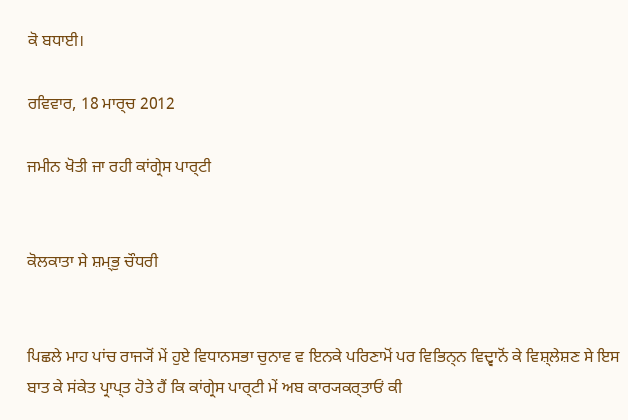ਕੋ ਬਧਾਈ।

ਰਵਿਵਾਰ, 18 ਮਾਰ੍ਚ 2012

ਜਮੀਨ ਖੋਤੀ ਜਾ ਰਹੀ ਕਾਂਗ੍ਰੇਸ ਪਾਰ੍ਟੀ


ਕੋਲਕਾਤਾ ਸੇ ਸ਼ਮ੍ਭੁ ਚੌਧਰੀ


ਪਿਛਲੇ ਮਾਹ ਪਾਂਚ ਰਾਜ੍ਯੋਂ ਮੇਂ ਹੁਏ ਵਿਧਾਨਸਭਾ ਚੁਨਾਵ ਵ ਇਨਕੇ ਪਰਿਣਾਮੋਂ ਪਰ ਵਿਭਿਨ੍ਨ ਵਿਦ੍ਵਾਨੋਂ ਕੇ ਵਿਸ਼੍ਲੇਸ਼ਣ ਸੇ ਇਸ ਬਾਤ ਕੇ ਸਂਕੇਤ ਪ੍ਰਾਪ੍ਤ ਹੋਤੇ ਹੈਂ ਕਿ ਕਾਂਗ੍ਰੇਸ ਪਾਰ੍ਟੀ ਮੇਂ ਅਬ ਕਾਰ੍ਯਕਰ੍ਤਾਓਂ ਕੀ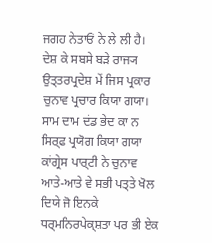ਜਗਹ ਨੇਤਾਓਂ ਨੇ ਲੇ ਲੀ ਹੈ। ਦੇਸ਼ ਕੇ ਸਬਸੇ ਬਡ਼ੇ ਰਾਜ੍ਯ ਉਤ੍ਤਰਪ੍ਰਦੇਸ਼ ਮੇਂ ਜਿਸ ਪ੍ਰਕਾਰ ਚੁਨਾਵ ਪ੍ਰਚਾਰ ਕਿਯਾ ਗਯਾ। ਸਾਮ ਦਾਮ ਦਂਡ ਭੇਦ ਕਾ ਨ ਸਿਰ੍ਫ ਪ੍ਰਯੋਗ ਕਿਯਾ ਗਯਾ ਕਾਂਗ੍ਰੇਸ ਪਾਰ੍ਟੀ ਨੇ ਚੁਨਾਵ ਆਤੇ-ਆਤੇ ਵੇ ਸਭੀ ਪਤ੍ਤੇ ਖੋਲ ਦਿਯੇ ਜੋ ਇਨਕੇ ਧਰ੍ਮਨਿਰਪੇਕ੍ਸ਼ਤਾ ਪਰ ਭੀ ਏਕ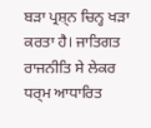ਬਡ਼ਾ ਪ੍ਰਸ਼੍ਨ ਚਿਨ੍ਹ ਖਡ਼ਾ ਕਰਤਾ ਹੈ। ਜਾਤਿਗਤ ਰਾਜਨੀਤਿ ਸੇ ਲੇਕਰ ਧਰ੍ਮ ਆਧਾਰਿਤ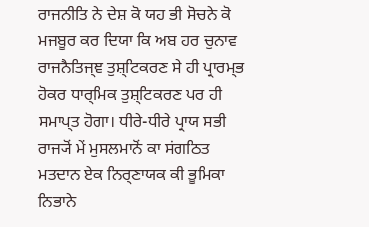ਰਾਜਨੀਤਿ ਨੇ ਦੇਸ਼ ਕੋ ਯਹ ਭੀ ਸੋਚਨੇ ਕੋ ਮਜਬੂਰ ਕਰ ਦਿਯਾ ਕਿ ਅਬ ਹਰ ਚੁਨਾਵ ਰਾਜਨੈਤਿਜ੍ਞ ਤੁਸ਼੍ਟਿਕਰਣ ਸੇ ਹੀ ਪ੍ਰਾਰਮ੍ਭ ਹੋਕਰ ਧਾਰ੍ਮਿਕ ਤੁਸ਼੍ਟਿਕਰਣ ਪਰ ਹੀ ਸਮਾਪ੍ਤ ਹੋਗਾ। ਧੀਰੇ-ਧੀਰੇ ਪ੍ਰਾਯ ਸਭੀ ਰਾਜ੍ਯੋਂ ਮੇਂ ਮੁਸਲਮਾਨੋਂ ਕਾ ਸਂਗਠਿਤ ਮਤਦਾਨ ਏਕ ਨਿਰ੍ਣਾਯਕ ਕੀ ਭੂਮਿਕਾ ਨਿਭਾਨੇ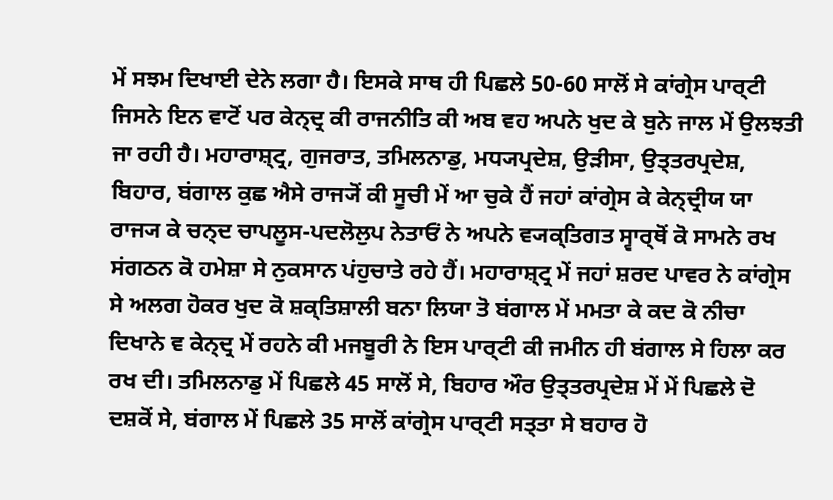ਮੇਂ ਸਝਮ ਦਿਖਾਈ ਦੇਨੇ ਲਗਾ ਹੈ। ਇਸਕੇ ਸਾਥ ਹੀ ਪਿਛਲੇ 50-60 ਸਾਲੋਂ ਸੇ ਕਾਂਗ੍ਰੇਸ ਪਾਰ੍ਟੀ ਜਿਸਨੇ ਇਨ ਵਾਟੋਂ ਪਰ ਕੇਨ੍ਦ੍ਰ ਕੀ ਰਾਜਨੀਤਿ ਕੀ ਅਬ ਵਹ ਅਪਨੇ ਖੁਦ ਕੇ ਬੁਨੇ ਜਾਲ ਮੇਂ ਉਲਝਤੀ ਜਾ ਰਹੀ ਹੈ। ਮਹਾਰਾਸ਼੍ਟ੍ਰ, ਗੁਜਰਾਤ, ਤਮਿਲਨਾਡੁ, ਮਧ੍ਯਪ੍ਰਦੇਸ਼, ਉਡ਼ੀਸਾ, ਉਤ੍ਤਰਪ੍ਰਦੇਸ਼, ਬਿਹਾਰ, ਬਂਗਾਲ ਕੁਛ ਐਸੇ ਰਾਜ੍ਯੋਂ ਕੀ ਸੂਚੀ ਮੇਂ ਆ ਚੁਕੇ ਹੈਂ ਜਹਾਂ ਕਾਂਗ੍ਰੇਸ ਕੇ ਕੇਨ੍ਦ੍ਰੀਯ ਯਾ ਰਾਜ੍ਯ ਕੇ ਚਨ੍ਦ ਚਾਪਲੂਸ-ਪਦਲੋਲੁਪ ਨੇਤਾਓਂ ਨੇ ਅਪਨੇ ਵ੍ਯਕ੍ਤਿਗਤ ਸ੍ਵਾਰ੍ਥੋਂ ਕੋ ਸਾਮਨੇ ਰਖ ਸਂਗਠਨ ਕੋ ਹਮੇਸ਼ਾ ਸੇ ਨੁਕਸਾਨ ਪਂਹੁਚਾਤੇ ਰਹੇ ਹੈਂ। ਮਹਾਰਾਸ਼੍ਟ੍ਰ ਮੇਂ ਜਹਾਂ ਸ਼ਰਦ ਪਾਵਰ ਨੇ ਕਾਂਗ੍ਰੇਸ ਸੇ ਅਲਗ ਹੋਕਰ ਖੁਦ ਕੋ ਸ਼ਕ੍ਤਿਸ਼ਾਲੀ ਬਨਾ ਲਿਯਾ ਤੋ ਬਂਗਾਲ ਮੇਂ ਮਮਤਾ ਕੇ ਕਦ ਕੋ ਨੀਚਾ ਦਿਖਾਨੇ ਵ ਕੇਨ੍ਦ੍ਰ ਮੇਂ ਰਹਨੇ ਕੀ ਮਜਬੂਰੀ ਨੇ ਇਸ ਪਾਰ੍ਟੀ ਕੀ ਜਮੀਨ ਹੀ ਬਂਗਾਲ ਸੇ ਹਿਲਾ ਕਰ ਰਖ ਦੀ। ਤਮਿਲਨਾਡੁ ਮੇਂ ਪਿਛਲੇ 45 ਸਾਲੋਂ ਸੇ, ਬਿਹਾਰ ਔਰ ਉਤ੍ਤਰਪ੍ਰਦੇਸ਼ ਮੇਂ ਮੇਂ ਪਿਛਲੇ ਦੋ ਦਸ਼ਕੋਂ ਸੇ, ਬਂਗਾਲ ਮੇਂ ਪਿਛਲੇ 35 ਸਾਲੋਂ ਕਾਂਗ੍ਰੇਸ ਪਾਰ੍ਟੀ ਸਤ੍ਤਾ ਸੇ ਬਹਾਰ ਹੋ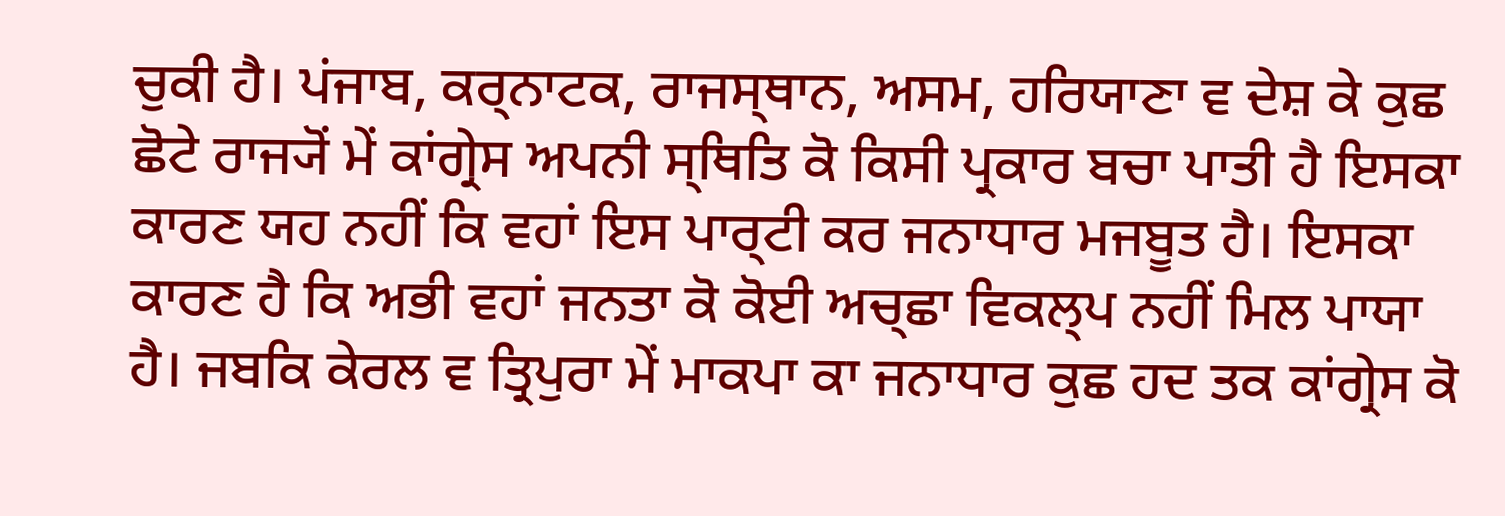ਚੁਕੀ ਹੈ। ਪਂਜਾਬ, ਕਰ੍ਨਾਟਕ, ਰਾਜਸ੍ਥਾਨ, ਅਸਮ, ਹਰਿਯਾਣਾ ਵ ਦੇਸ਼ ਕੇ ਕੁਛ ਛੋਟੇ ਰਾਜ੍ਯੋਂ ਮੇਂ ਕਾਂਗ੍ਰੇਸ ਅਪਨੀ ਸ੍ਥਿਤਿ ਕੋ ਕਿਸੀ ਪ੍ਰਕਾਰ ਬਚਾ ਪਾਤੀ ਹੈ ਇਸਕਾ ਕਾਰਣ ਯਹ ਨਹੀਂ ਕਿ ਵਹਾਂ ਇਸ ਪਾਰ੍ਟੀ ਕਰ ਜਨਾਧਾਰ ਮਜਬੂਤ ਹੈ। ਇਸਕਾ ਕਾਰਣ ਹੈ ਕਿ ਅਭੀ ਵਹਾਂ ਜਨਤਾ ਕੋ ਕੋਈ ਅਚ੍ਛਾ ਵਿਕਲ੍ਪ ਨਹੀਂ ਮਿਲ ਪਾਯਾ ਹੈ। ਜਬਕਿ ਕੇਰਲ ਵ ਤ੍ਰਿਪੁਰਾ ਮੇਂ ਮਾਕਪਾ ਕਾ ਜਨਾਧਾਰ ਕੁਛ ਹਦ ਤਕ ਕਾਂਗ੍ਰੇਸ ਕੋ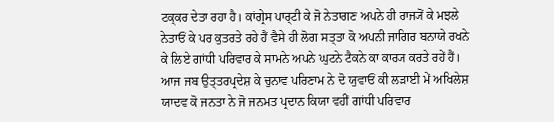ਟਕ੍ਕਰ ਦੇਤਾ ਰਹਾ ਹੈ। ਕਾਂਗ੍ਰੇਸ ਪਾਰ੍ਟੀ ਕੇ ਜੋ ਨੇਤਾਗਣ ਅਪਨੇ ਹੀ ਰਾਜ੍ਯੋਂ ਕੇ ਮਝਲੇ ਨੇਤਾਓਂ ਕੇ ਪਰ ਕੁਤਰਤੇ ਰਹੇ ਹੈਂ ਵੈਸੇ ਹੀ ਲੋਗ ਸਤ੍ਤਾ ਕੋ ਅਪਨੀ ਜਾਗਿਰ ਬਨਾਯੇ ਰਖਨੇ ਕੇ ਲਿਏ ਗਾਂਧੀ ਪਰਿਵਾਰ ਕੇ ਸਾਮਨੇ ਅਪਨੇ ਘੁਟਨੇ ਟੈਕਨੇ ਕਾ ਕਾਰ੍ਯ ਕਰਤੇ ਰਹੇਂ ਹੈਂ।
ਆਜ ਜਬ ਉਤ੍ਤਰਪ੍ਰਦੇਸ਼ ਕੇ ਚੁਨਾਵ ਪਰਿਣਾਮ ਨੇ ਦੋ ਯੁਵਾਓਂ ਕੀ ਲਡ਼ਾਈ ਮੇਂ ਅਖਿਲੇਸ਼ ਯਾਦਵ ਕੋ ਜਨਤਾ ਨੇ ਜੋ ਜਨਮਤ ਪ੍ਰਦਾਨ ਕਿਯਾ ਵਹੀਂ ਗਾਂਧੀ ਪਰਿਵਾਰ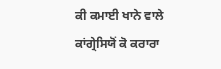ਕੀ ਕਮਾਈ ਖਾਨੇ ਵਾਲੇ ਕਾਂਗ੍ਰੇਸਿਯੋਂ ਕੋ ਕਰਾਰਾ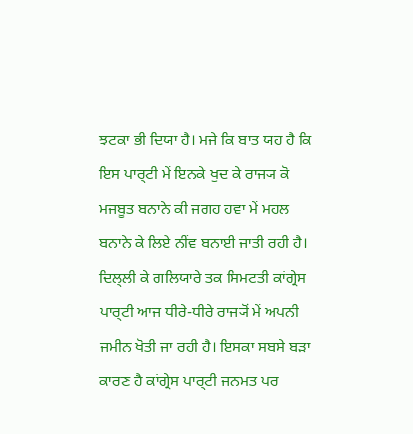ਝਟਕਾ ਭੀ ਦਿਯਾ ਹੈ। ਮਜੇ ਕਿ ਬਾਤ ਯਹ ਹੈ ਕਿ ਇਸ ਪਾਰ੍ਟੀ ਮੇਂ ਇਨਕੇ ਖੁਦ ਕੇ ਰਾਜ੍ਯ ਕੋ ਮਜਬੂਤ ਬਨਾਨੇ ਕੀ ਜਗਹ ਹਵਾ ਮੇਂ ਮਹਲ ਬਨਾਨੇ ਕੇ ਲਿਏ ਨੀਂਵ ਬਨਾਈ ਜਾਤੀ ਰਹੀ ਹੈ। ਦਿਲ੍ਲੀ ਕੇ ਗਲਿਯਾਰੇ ਤਕ ਸਿਮਟਤੀ ਕਾਂਗ੍ਰੇਸ ਪਾਰ੍ਟੀ ਆਜ ਧੀਰੇ-ਧੀਰੇ ਰਾਜ੍ਯੋਂ ਮੇਂ ਅਪਨੀ ਜਮੀਨ ਖੋਤੀ ਜਾ ਰਹੀ ਹੈ। ਇਸਕਾ ਸਬਸੇ ਬਡ਼ਾ ਕਾਰਣ ਹੈ ਕਾਂਗ੍ਰੇਸ ਪਾਰ੍ਟੀ ਜਨਮਤ ਪਰ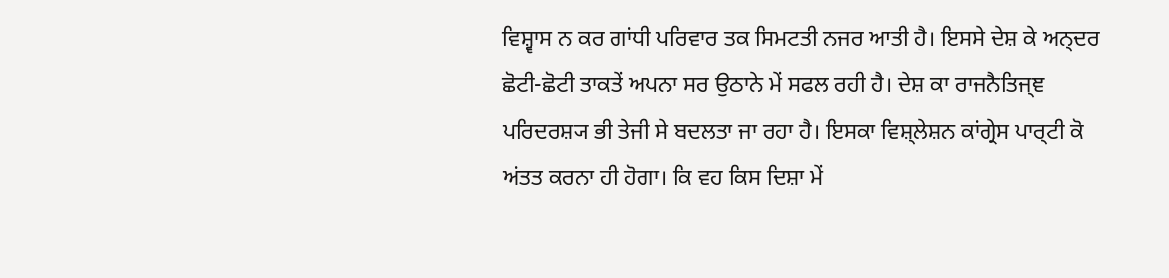ਵਿਸ਼੍ਵਾਸ ਨ ਕਰ ਗਾਂਧੀ ਪਰਿਵਾਰ ਤਕ ਸਿਮਟਤੀ ਨਜਰ ਆਤੀ ਹੈ। ਇਸਸੇ ਦੇਸ਼ ਕੇ ਅਨ੍ਦਰ ਛੋਟੀ-ਛੋਟੀ ਤਾਕਤੇਂ ਅਪਨਾ ਸਰ ਉਠਾਨੇ ਮੇਂ ਸਫਲ ਰਹੀ ਹੈ। ਦੇਸ਼ ਕਾ ਰਾਜਨੈਤਿਜ੍ਞ ਪਰਿਦਰਸ਼੍ਯ ਭੀ ਤੇਜੀ ਸੇ ਬਦਲਤਾ ਜਾ ਰਹਾ ਹੈ। ਇਸਕਾ ਵਿਸ਼੍ਲੇਸ਼ਨ ਕਾਂਗ੍ਰੇਸ ਪਾਰ੍ਟੀ ਕੋ ਅਂਤਤ ਕਰਨਾ ਹੀ ਹੋਗਾ। ਕਿ ਵਹ ਕਿਸ ਦਿਸ਼ਾ ਮੇਂ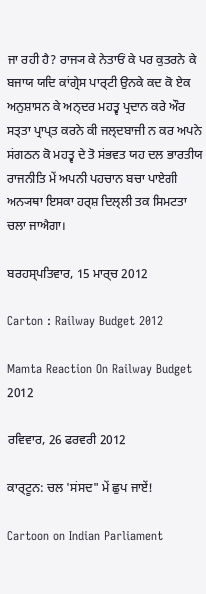ਜਾ ਰਹੀ ਹੈ? ਰਾਜ੍ਯ ਕੇ ਨੇਤਾਓਂ ਕੇ ਪਰ ਕੁਤਰਨੇ ਕੇ ਬਜਾਯ ਯਦਿ ਕਾਂਗ੍ਰੇਸ ਪਾਰ੍ਟੀ ਉਨਕੇ ਕਦ ਕੋ ਏਕ ਅਨੁਸ਼ਾਸਨ ਕੇ ਅਨ੍ਦਰ ਮਹਤ੍ਵ ਪ੍ਰਦਾਨ ਕਰੇ ਔਰ ਸਤ੍ਤਾ ਪ੍ਰਾਪ੍ਤ ਕਰਨੇ ਕੀ ਜਲ੍ਦਬਾਜੀ ਨ ਕਰ ਅਪਨੇ ਸਂਗਠਨ ਕੋ ਮਹਤ੍ਵ ਦੇ ਤੋ ਸਂਭਵਤ ਯਹ ਦਲ ਭਾਰਤੀਯ ਰਾਜਨੀਤਿ ਮੇਂ ਅਪਨੀ ਪਹਚਾਨ ਬਚਾ ਪਾਏਗੀ ਅਨ੍ਯਥਾ ਇਸਕਾ ਹਰ੍ਸ਼ ਦਿਲ੍ਲੀ ਤਕ ਸਿਮਟਤਾ ਚਲਾ ਜਾਐਗਾ।

ਬਰਹਸ੍ਪਤਿਵਾਰ, 15 ਮਾਰ੍ਚ 2012

Carton : Railway Budget 2012

Mamta Reaction On Railway Budget 2012

ਰਵਿਵਾਰ, 26 ਫਰਵਰੀ 2012

ਕਾਰ੍ਟੂਨ: ਚਲ 'ਸਂਸਦ" ਮੇਂ ਛੁਪ ਜਾਏਂ!

Cartoon on Indian Parliament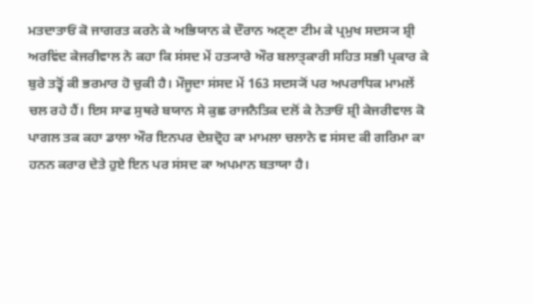ਮਤਦਾਤਾਓਂ ਕੋ ਜਾਗਰਤ ਕਰਨੇ ਕੇ ਅਭਿਯਾਨ ਕੇ ਦੌਰਾਨ ਅਣ੍ਣਾ ਟੀਮ ਕੇ ਪ੍ਰਮੁਖ ਸਦਸ੍ਯ ਸ਼੍ਰੀ ਅਰਵਿਂਦ ਕੇਜਰੀਵਾਲ ਨੇ ਕਹਾ ਕਿ ਸਂਸਦ ਮੇਂ ਹਤ੍ਯਾਰੇ ਔਰ ਬਲਾਤ੍ਕਾਰੀ ਸਹਿਤ ਸਭੀ ਪ੍ਰਕਾਰ ਕੇ ਬੁਰੇ ਤਤ੍ਵੋਂ ਕੀ ਭਰਮਾਰ ਹੋ ਚੁਕੀ ਹੈ। ਮੌਜੂਦਾ ਸਂਸਦ ਮੇਂ 163 ਸਦਸ੍ਯੋਂ ਪਰ ਅਪਰਾਧਿਕ ਮਾਮਲੇਂ ਚਲ ਰਹੇ ਹੈਂ। ਇਸ ਸਾਫ ਸੁਥਰੇ ਬਯਾਨ ਸੇ ਕੁਛ ਰਾਜਨੈਤਿਕ ਦਲੋਂ ਕੇ ਨੇਤਾਓਂ ਸ਼੍ਰੀ ਕੇਜਰੀਵਾਲ ਕੋ ਪਾਗਲ ਤਕ ਕਹਾ ਡਾਲਾ ਔਰ ਇਨਪਰ ਦੇਸ਼ਦ੍ਰੋਹ ਕਾ ਮਾਮਲਾ ਚਲਾਨੇ ਵ ਸਂਸਦ ਕੀ ਗਰਿਮਾ ਕਾ ਹਨਨ ਕਰਾਰ ਦੇਤੇ ਹੁਏ ਇਨ ਪਰ ਸਂਸਦ ਕਾ ਅਪਮਾਨ ਬਤਾਯਾ ਹੈ।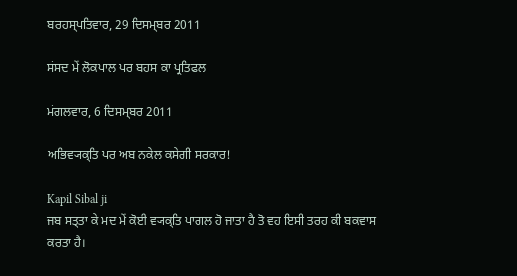ਬਰਹਸ੍ਪਤਿਵਾਰ, 29 ਦਿਸਮ੍ਬਰ 2011

ਸਂਸਦ ਮੇਂ ਲੋਕਪਾਲ ਪਰ ਬਹਸ ਕਾ ਪ੍ਰਤਿਫਲ

ਮਂਗਲਵਾਰ, 6 ਦਿਸਮ੍ਬਰ 2011

ਅਭਿਵ੍ਯਕ੍ਤਿ ਪਰ ਅਬ ਨਕੇਲ ਕਸੇਗੀ ਸਰਕਾਰ!

Kapil Sibal ji
ਜਬ ਸਤ੍ਤਾ ਕੇ ਮਦ ਮੇਂ ਕੋਈ ਵ੍ਯਕ੍ਤਿ ਪਾਗਲ ਹੋ ਜਾਤਾ ਹੈ ਤੋ ਵਹ ਇਸੀ ਤਰਹ ਕੀ ਬਕਵਾਸ ਕਰਤਾ ਹੈ।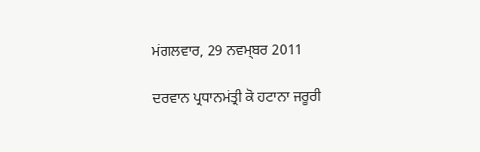ਮਂਗਲਵਾਰ, 29 ਨਵਮ੍ਬਰ 2011

ਦਰਵਾਨ ਪ੍ਰਧਾਨਮਂਤ੍ਰੀ ਕੋ ਹਟਾਨਾ ਜਰੂਰੀ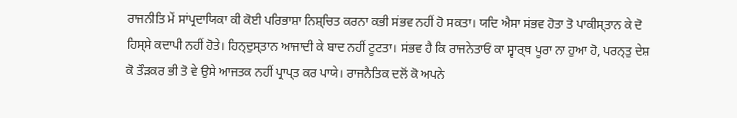ਰਾਜਨੀਤਿ ਮੇਂ ਸਾਂਪ੍ਰਦਾਯਿਕਾ ਕੀ ਕੋਈ ਪਰਿਭਾਸ਼ਾ ਨਿਸ਼੍ਚਿਤ ਕਰਨਾ ਕਭੀ ਸਂਭਵ ਨਹੀਂ ਹੋ ਸਕਤਾ। ਯਦਿ ਐਸਾ ਸਂਭਵ ਹੋਤਾ ਤੋ ਪਾਕੀਸ੍ਤਾਨ ਕੇ ਦੋ ਹਿਸ੍ਸੇ ਕਦਾਪੀ ਨਹੀਂ ਹੋਤੇ। ਹਿਨ੍ਦੁਸ੍ਤਾਨ ਆਜਾਦੀ ਕੇ ਬਾਦ ਨਹੀਂ ਟੂਟਤਾ। ਸਂਭਵ ਹੈ ਕਿ ਰਾਜਨੇਤਾਓਂ ਕਾ ਸ੍ਵਾਰ੍ਥ ਪੂਰਾ ਨਾ ਹੁਆ ਹੋ, ਪਰਨ੍ਤੁ ਦੇਸ਼ ਕੋ ਤੌੜਕਰ ਭੀ ਤੋ ਵੇ ਉਸੇ ਆਜਤਕ ਨਹੀਂ ਪ੍ਰਾਪ੍ਤ ਕਰ ਪਾਯੇ। ਰਾਜਨੈਤਿਕ ਦਲੋਂ ਕੋ ਅਪਨੇ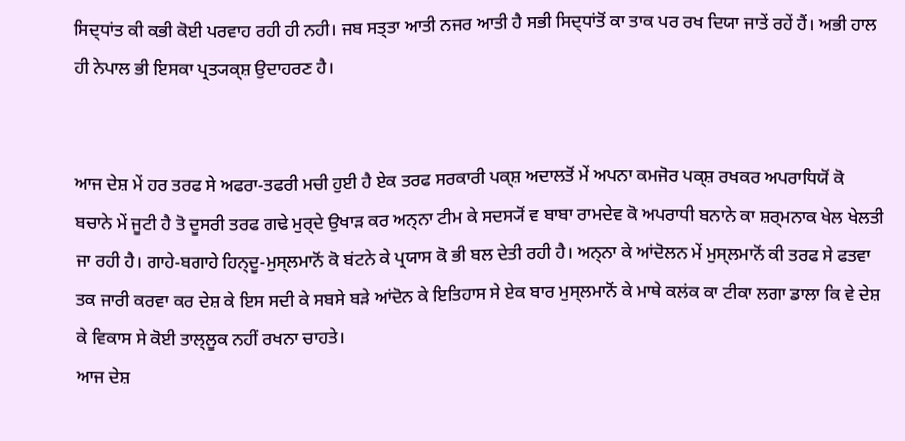ਸਿਦ੍ਧਾਂਤ ਕੀ ਕਭੀ ਕੋਈ ਪਰਵਾਹ ਰਹੀ ਹੀ ਨਹੀ। ਜਬ ਸਤ੍ਤਾ ਆਤੀ ਨਜਰ ਆਤੀ ਹੈ ਸਭੀ ਸਿਦ੍ਧਾਂਤੋਂ ਕਾ ਤਾਕ ਪਰ ਰਖ ਦਿਯਾ ਜਾਤੇਂ ਰਹੇਂ ਹੈਂ। ਅਭੀ ਹਾਲ ਹੀ ਨੇਪਾਲ ਭੀ ਇਸਕਾ ਪ੍ਰਤ੍ਯਕ੍ਸ਼ ਉਦਾਹਰਣ ਹੈ।


ਆਜ ਦੇਸ਼ ਮੇਂ ਹਰ ਤਰਫ ਸੇ ਅਫਰਾ-ਤਫਰੀ ਮਚੀ ਹੁਈ ਹੈ ਏਕ ਤਰਫ ਸਰਕਾਰੀ ਪਕ੍ਸ਼ ਅਦਾਲਤੋਂ ਮੇਂ ਅਪਨਾ ਕਮਜੋਰ ਪਕ੍ਸ਼ ਰਖਕਰ ਅਪਰਾਧਿਯੋਂ ਕੋ ਬਚਾਨੇ ਮੇਂ ਜੂਟੀ ਹੈ ਤੋ ਦੂਸਰੀ ਤਰਫ ਗਢੇ ਮੁਰ੍ਦੇ ਉਖਾੜ ਕਰ ਅਨ੍ਨਾ ਟੀਮ ਕੇ ਸਦਸ੍ਯੋਂ ਵ ਬਾਬਾ ਰਾਮਦੇਵ ਕੋ ਅਪਰਾਧੀ ਬਨਾਨੇ ਕਾ ਸ਼ਰ੍ਮਨਾਕ ਖੇਲ ਖੇਲਤੀ ਜਾ ਰਹੀ ਹੈ। ਗਾਹੇ-ਬਗਾਹੇ ਹਿਨ੍ਦੂ-ਮੁਸ੍ਲਮਾਨੋਂ ਕੋ ਬਂਟਨੇ ਕੇ ਪ੍ਰਯਾਸ ਕੋ ਭੀ ਬਲ ਦੇਤੀ ਰਹੀ ਹੈ। ਅਨ੍ਨਾ ਕੇ ਆਂਦੋਲਨ ਮੇਂ ਮੁਸ੍ਲਮਾਨੋਂ ਕੀ ਤਰਫ ਸੇ ਫਤਵਾ ਤਕ ਜਾਰੀ ਕਰਵਾ ਕਰ ਦੇਸ਼ ਕੇ ਇਸ ਸਦੀ ਕੇ ਸਬਸੇ ਬੜੇ ਆਂਦੋਨ ਕੇ ਇਤਿਹਾਸ ਸੇ ਏਕ ਬਾਰ ਮੁਸ੍ਲਮਾਨੋਂ ਕੇ ਮਾਥੇ ਕਲਂਕ ਕਾ ਟੀਕਾ ਲਗਾ ਡਾਲਾ ਕਿ ਵੇ ਦੇਸ਼ ਕੇ ਵਿਕਾਸ ਸੇ ਕੋਈ ਤਾਲ੍ਲੂਕ ਨਹੀਂ ਰਖਨਾ ਚਾਹਤੇ।
ਆਜ ਦੇਸ਼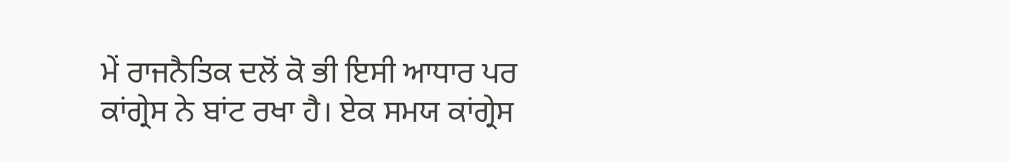ਮੇਂ ਰਾਜਨੈਤਿਕ ਦਲੋਂ ਕੋ ਭੀ ਇਸੀ ਆਧਾਰ ਪਰ ਕਾਂਗ੍ਰੇਸ ਨੇ ਬਾਂਟ ਰਖਾ ਹੈ। ਏਕ ਸਮਯ ਕਾਂਗ੍ਰੇਸ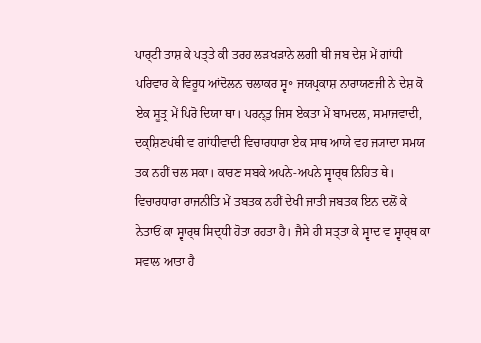ਪਾਰ੍ਟੀ ਤਾਸ਼ ਕੇ ਪਤ੍ਤੇ ਕੀ ਤਰਹ ਲੜਖੜਾਨੇ ਲਗੀ ਥੀ ਜਬ ਦੇਸ਼ ਮੇਂ ਗਾਂਧੀ ਪਰਿਵਾਰ ਕੇ ਵਿਰੂਧ ਆਂਦੋਲਨ ਚਲਾਕਰ ਸ੍ਵ॰ ਜਯਪ੍ਰਕਾਸ਼ ਨਾਰਾਯਣਜੀ ਨੇ ਦੇਸ਼ ਕੋ ਏਕ ਸੂਤ੍ਰ ਮੇਂ ਪਿਰੋ ਦਿਯਾ ਥਾ। ਪਰਨ੍ਤੁ ਜਿਸ ਏਕਤਾ ਮੇਂ ਬਾਮਦਲ, ਸਮਾਜਵਾਦੀ, ਦਕ੍ਸ਼ਿਣਪਂਥੀ ਵ ਗਾਂਧੀਵਾਦੀ ਵਿਚਾਰਧਾਰਾ ਏਕ ਸਾਥ ਆਯੇ ਵਹ ਜ੍ਯਾਦਾ ਸਮਯ ਤਕ ਨਹੀਂ ਚਲ ਸਕਾ। ਕਾਰਣ ਸਬਕੇ ਅਪਨੇ-ਅਪਨੇ ਸ੍ਵਾਰ੍ਥ ਨਿਹਿਤ ਥੇ। ਵਿਚਾਰਧਾਰਾ ਰਾਜਨੀਤਿ ਮੇਂ ਤਬਤਕ ਨਹੀਂ ਦੇਖੀ ਜਾਤੀ ਜਬਤਕ ਇਨ ਦਲੋਂ ਕੇ ਨੇਤਾਓਂ ਕਾ ਸ੍ਵਾਰ੍ਥ ਸਿਦ੍ਧੀ ਹੋਤਾ ਰਹਤਾ ਹੈ। ਜੈਸੇ ਹੀ ਸਤ੍ਤਾ ਕੇ ਸ੍ਵਾਦ ਵ ਸ੍ਵਾਰ੍ਥ ਕਾ ਸਵਾਲ ਆਤਾ ਹੈ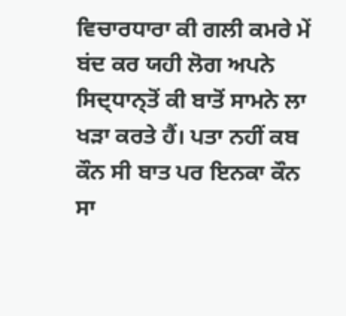ਵਿਚਾਰਧਾਰਾ ਕੀ ਗਲੀ ਕਮਰੇ ਮੇਂ ਬਂਦ ਕਰ ਯਹੀ ਲੋਗ ਅਪਨੇ ਸਿਦ੍ਧਾਨ੍ਤੋਂ ਕੀ ਬਾਤੋਂ ਸਾਮਨੇ ਲਾ ਖੜਾ ਕਰਤੇ ਹੈਂ। ਪਤਾ ਨਹੀਂ ਕਬ ਕੌਨ ਸੀ ਬਾਤ ਪਰ ਇਨਕਾ ਕੌਨ ਸਾ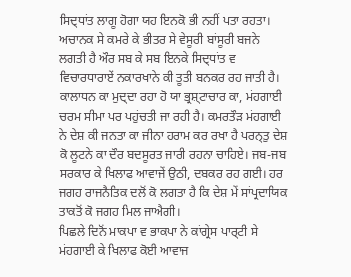ਸਿਦ੍ਧਾਂਤ ਲਾਗੂ ਹੋਗਾ ਯਹ ਇਨਕੋ ਭੀ ਨਹੀਂ ਪਤਾ ਰਹਤਾ। ਅਚਾਨਕ ਸੇ ਕਮਰੇ ਕੇ ਭੀਤਰ ਸੇ ਵੇਸੂਰੀ ਬਾਂਸੂਰੀ ਬਜਨੇ ਲਗਤੀ ਹੈ ਔਰ ਸਬ ਕੇ ਸਬ ਇਨਕੇ ਸਿਦ੍ਧਾਂਤ ਵ ਵਿਚਾਰਧਾਰਾਏਂ ਨਕਾਰਖਾਨੇ ਕੀ ਤੂਤੀ ਬਨਕਰ ਰਹ ਜਾਤੀ ਹੈ।
ਕਾਲਾਧਨ ਕਾ ਮੁਦ੍ਦਾ ਰਹਾ ਹੋ ਯਾ ਭ੍ਰਸ਼੍ਟਾਚਾਰ ਕਾ, ਮਂਹਗਾਈ ਚਰਮ ਸੀਮਾ ਪਰ ਪਹੁਂਚਤੀ ਜਾ ਰਹੀ ਹੈ। ਕਮਰਤੌੜ ਮਂਹਗਾਈ ਨੇ ਦੇਸ਼ ਕੀ ਜਨਤਾ ਕਾ ਜੀਨਾ ਹਰਾਮ ਕਰ ਰਖਾ ਹੈ ਪਰਨ੍ਤੁ ਦੇਸ਼ ਕੋ ਲੂਟਨੇ ਕਾ ਦੌਰ ਬਦਸੂਰਤ ਜਾਰੀ ਰਹਨਾ ਚਾਹਿਏ। ਜਬ-ਜਬ ਸਰਕਾਰ ਕੇ ਖਿਲਾਫ ਆਵਾਜੇਂ ਉਠੀ, ਦਬਕਰ ਰਹ ਗਈ। ਹਰ ਜਗਹ ਰਾਜਨੈਤਿਕ ਦਲੋਂ ਕੋ ਲਗਤਾ ਹੈ ਕਿ ਦੇਸ਼ ਮੇਂ ਸਾਂਪ੍ਰਦਾਯਿਕ ਤਾਕਤੋਂ ਕੋ ਜਗਹ ਮਿਲ ਜਾਐਗੀ।
ਪਿਛਲੇ ਦਿਨੋਂ ਮਾਕਪਾ ਵ ਭਾਕਪਾ ਨੇ ਕਾਂਗ੍ਰੇਸ ਪਾਰ੍ਟੀ ਸੇ ਮਂਹਗਾਈ ਕੇ ਖਿਲਾਫ ਕੋਈ ਆਵਾਜ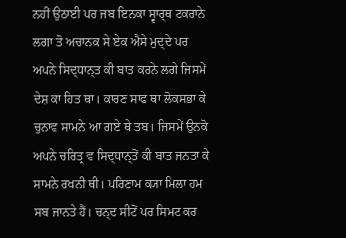ਨਹੀਂ ਉਠਾਈ ਪਰ ਜਬ ਇਨਕਾ ਸ੍ਵਾਰ੍ਥ ਟਕਰਾਨੇ ਲਗਾ ਤੋ ਅਚਾਨਕ ਸੇ ਏਕ ਐਸੇ ਮੁਦ੍ਦੇ ਪਰ ਅਪਨੇ ਸਿਦ੍ਧਾਨ੍ਤ ਕੀ ਬਾਤ ਕਰਨੇ ਲਗੇ ਜਿਸਮੇਂ ਦੇਸ਼ ਕਾ ਹਿਤ ਥਾ। ਕਾਰਣ ਸਾਫ ਥਾ ਲੋਕਸਭਾ ਕੇ ਚੁਨਾਵ ਸਾਮਨੇ ਆ ਗਏ ਥੇ ਤਬ। ਜਿਸਮੇਂ ਉਨਕੋ ਅਪਨੇ ਚਰਿਤ੍ਰ ਵ ਸਿਦ੍ਧਾਨ੍ਤੋਂ ਕੀ ਬਾਤ ਜਨਤਾ ਕੇ ਸਾਮਨੇ ਰਖਨੀ ਥੀ। ਪਰਿਣਾਮ ਕ੍ਯਾ ਮਿਲਾ ਹਮ ਸਬ ਜਾਨਤੇ ਹੈਂ। ਚਨ੍ਦ ਸੀਟੋਂ ਪਰ ਸਿਮਟ ਕਰ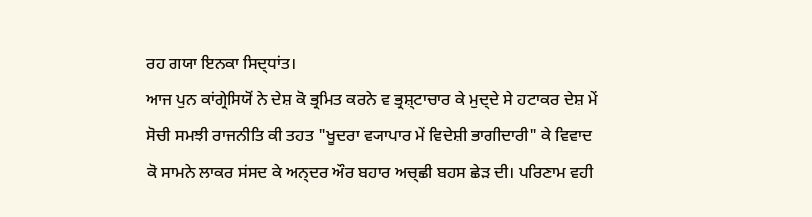ਰਹ ਗਯਾ ਇਨਕਾ ਸਿਦ੍ਧਾਂਤ।
ਆਜ ਪੁਨ ਕਾਂਗ੍ਰੇਸਿਯੋਂ ਨੇ ਦੇਸ਼ ਕੋ ਭ੍ਰਮਿਤ ਕਰਨੇ ਵ ਭ੍ਰਸ਼੍ਟਾਚਾਰ ਕੇ ਮੁਦ੍ਦੇ ਸੇ ਹਟਾਕਰ ਦੇਸ਼ ਮੇਂ ਸੋਚੀ ਸਮਝੀ ਰਾਜਨੀਤਿ ਕੀ ਤਹਤ "ਖੂਦਰਾ ਵ੍ਯਾਪਾਰ ਮੇਂ ਵਿਦੇਸ਼ੀ ਭਾਗੀਦਾਰੀ" ਕੇ ਵਿਵਾਦ ਕੋ ਸਾਮਨੇ ਲਾਕਰ ਸਂਸਦ ਕੇ ਅਨ੍ਦਰ ਔਰ ਬਹਾਰ ਅਚ੍ਛੀ ਬਹਸ ਛੇੜ ਦੀ। ਪਰਿਣਾਮ ਵਹੀ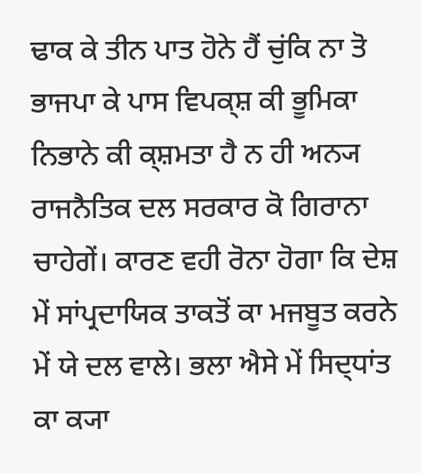ਢਾਕ ਕੇ ਤੀਨ ਪਾਤ ਹੋਨੇ ਹੈਂ ਚੁਂਕਿ ਨਾ ਤੋ ਭਾਜਪਾ ਕੇ ਪਾਸ ਵਿਪਕ੍ਸ਼ ਕੀ ਭੂਮਿਕਾ ਨਿਭਾਨੇ ਕੀ ਕ੍ਸ਼ਮਤਾ ਹੈ ਨ ਹੀ ਅਨ੍ਯ ਰਾਜਨੈਤਿਕ ਦਲ ਸਰਕਾਰ ਕੋ ਗਿਰਾਨਾ ਚਾਹੇਗੇਂ। ਕਾਰਣ ਵਹੀ ਰੋਨਾ ਹੋਗਾ ਕਿ ਦੇਸ਼ ਮੇਂ ਸਾਂਪ੍ਰਦਾਯਿਕ ਤਾਕਤੋਂ ਕਾ ਮਜਬੂਤ ਕਰਨੇ ਮੇਂ ਯੇ ਦਲ ਵਾਲੇ। ਭਲਾ ਐਸੇ ਮੇਂ ਸਿਦ੍ਧਾਂਤ ਕਾ ਕ੍ਯਾ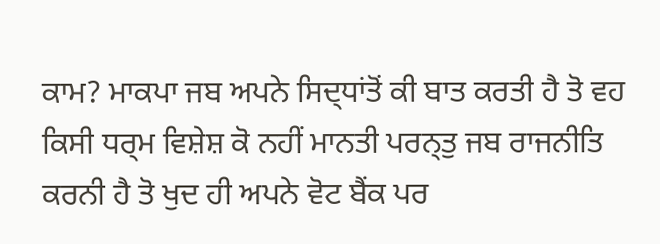ਕਾਮ? ਮਾਕਪਾ ਜਬ ਅਪਨੇ ਸਿਦ੍ਧਾਂਤੋਂ ਕੀ ਬਾਤ ਕਰਤੀ ਹੈ ਤੋ ਵਹ ਕਿਸੀ ਧਰ੍ਮ ਵਿਸ਼ੇਸ਼ ਕੋ ਨਹੀਂ ਮਾਨਤੀ ਪਰਨ੍ਤੁ ਜਬ ਰਾਜਨੀਤਿ ਕਰਨੀ ਹੈ ਤੋ ਖੁਦ ਹੀ ਅਪਨੇ ਵੋਟ ਬੈਂਕ ਪਰ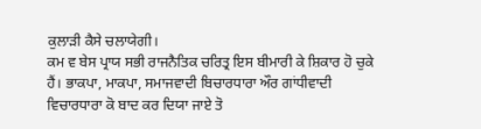ਕੁਲਾੜੀ ਕੈਸੇ ਚਲਾਯੇਗੀ।
ਕਮ ਵ ਬੇਸ ਪ੍ਰਾਯ ਸਭੀ ਰਾਜਨੈਤਿਕ ਚਰਿਤ੍ਰ ਇਸ ਬੀਮਾਰੀ ਕੇ ਸ਼ਿਕਾਰ ਹੋ ਚੁਕੇ ਹੈਂ। ਭਾਕਪਾ, ਮਾਕਪਾ, ਸਮਾਜਵਾਦੀ ਬਿਚਾਰਧਾਰਾ ਔਰ ਗਾਂਧੀਵਾਦੀ ਵਿਚਾਰਧਾਰਾ ਕੋ ਬਾਦ ਕਰ ਦਿਯਾ ਜਾਏ ਤੋ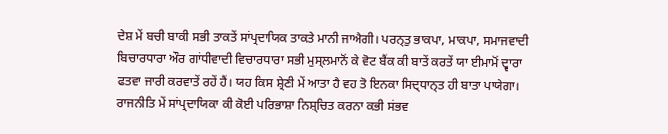ਦੇਸ਼ ਮੇਂ ਬਚੀ ਬਾਕੀ ਸਭੀ ਤਾਕਤੇਂ ਸਾਂਪ੍ਰਦਾਯਿਕ ਤਾਕਤੇ ਮਾਨੀ ਜਾਐਗੀ। ਪਰਨ੍ਤੁ ਭਾਕਪਾ, ਮਾਕਪਾ, ਸਮਾਜਵਾਦੀ ਬਿਚਾਰਧਾਰਾ ਔਰ ਗਾਂਧੀਵਾਦੀ ਵਿਚਾਰਧਾਰਾ ਸਭੀ ਮੁਸ੍ਲਮਾਨੋਂ ਕੇ ਵੋਟ ਬੈਂਕ ਕੀ ਬਾਤੇਂ ਕਰਤੇਂ ਯਾ ਈਮਾਮੋਂ ਦ੍ਵਾਰਾ ਫਤਵਾ ਜਾਰੀ ਕਰਵਾਤੇਂ ਰਹੇਂ ਹੈਂ। ਯਹ ਕਿਸ ਸ਼੍ਰੇਣੀ ਮੇਂ ਆਤਾ ਹੈ ਵਹ ਤੋ ਇਨਕਾ ਸਿਦ੍ਧਾਨ੍ਤ ਹੀ ਬਾਤਾ ਪਾਯੇਗਾ।
ਰਾਜਨੀਤਿ ਮੇਂ ਸਾਂਪ੍ਰਦਾਯਿਕਾ ਕੀ ਕੋਈ ਪਰਿਭਾਸ਼ਾ ਨਿਸ਼੍ਚਿਤ ਕਰਨਾ ਕਭੀ ਸਂਭਵ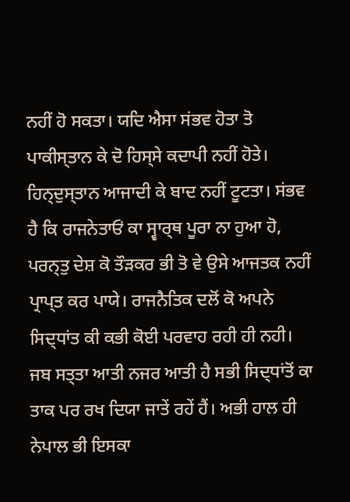ਨਹੀਂ ਹੋ ਸਕਤਾ। ਯਦਿ ਐਸਾ ਸਂਭਵ ਹੋਤਾ ਤੋ ਪਾਕੀਸ੍ਤਾਨ ਕੇ ਦੋ ਹਿਸ੍ਸੇ ਕਦਾਪੀ ਨਹੀਂ ਹੋਤੇ। ਹਿਨ੍ਦੁਸ੍ਤਾਨ ਆਜਾਦੀ ਕੇ ਬਾਦ ਨਹੀਂ ਟੂਟਤਾ। ਸਂਭਵ ਹੈ ਕਿ ਰਾਜਨੇਤਾਓਂ ਕਾ ਸ੍ਵਾਰ੍ਥ ਪੂਰਾ ਨਾ ਹੁਆ ਹੋ, ਪਰਨ੍ਤੁ ਦੇਸ਼ ਕੋ ਤੌੜਕਰ ਭੀ ਤੋ ਵੇ ਉਸੇ ਆਜਤਕ ਨਹੀਂ ਪ੍ਰਾਪ੍ਤ ਕਰ ਪਾਯੇ। ਰਾਜਨੈਤਿਕ ਦਲੋਂ ਕੋ ਅਪਨੇ ਸਿਦ੍ਧਾਂਤ ਕੀ ਕਭੀ ਕੋਈ ਪਰਵਾਹ ਰਹੀ ਹੀ ਨਹੀ। ਜਬ ਸਤ੍ਤਾ ਆਤੀ ਨਜਰ ਆਤੀ ਹੈ ਸਭੀ ਸਿਦ੍ਧਾਂਤੋਂ ਕਾ ਤਾਕ ਪਰ ਰਖ ਦਿਯਾ ਜਾਤੇਂ ਰਹੇਂ ਹੈਂ। ਅਭੀ ਹਾਲ ਹੀ ਨੇਪਾਲ ਭੀ ਇਸਕਾ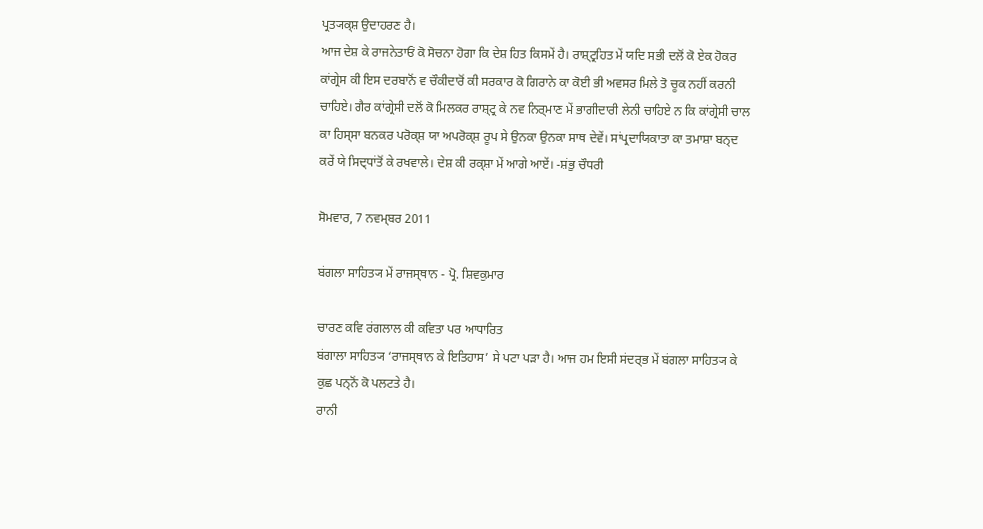ਪ੍ਰਤ੍ਯਕ੍ਸ਼ ਉਦਾਹਰਣ ਹੈ।
ਆਜ ਦੇਸ਼ ਕੇ ਰਾਜਨੇਤਾਓਂ ਕੋ ਸੋਚਨਾ ਹੋਗਾ ਕਿ ਦੇਸ਼ ਹਿਤ ਕਿਸਮੇਂ ਹੈ। ਰਾਸ਼੍ਟ੍ਰਹਿਤ ਮੇਂ ਯਦਿ ਸਭੀ ਦਲੋਂ ਕੋ ਏਕ ਹੋਕਰ ਕਾਂਗ੍ਰੇਸ ਕੀ ਇਸ ਦਰਬਾਨੋਂ ਵ ਚੌਕੀਦਾਰੋਂ ਕੀ ਸਰਕਾਰ ਕੋ ਗਿਰਾਨੇ ਕਾ ਕੋਈ ਭੀ ਅਵਸਰ ਮਿਲੇ ਤੋ ਚੂਕ ਨਹੀਂ ਕਰਨੀ ਚਾਹਿਏ। ਗੈਰ ਕਾਂਗ੍ਰੇਸੀ ਦਲੋਂ ਕੋ ਮਿਲਕਰ ਰਾਸ਼੍ਟ੍ਰ ਕੇ ਨਵ ਨਿਰ੍ਮਾਣ ਮੇਂ ਭਾਗੀਦਾਰੀ ਲੇਨੀ ਚਾਹਿਏ ਨ ਕਿ ਕਾਂਗ੍ਰੇਸੀ ਚਾਲ ਕਾ ਹਿਸ੍ਸਾ ਬਨਕਰ ਪਰੋਕ੍ਸ਼ ਯਾ ਅਪਰੋਕ੍ਸ਼ ਰੂਪ ਸੇ ਉਨਕਾ ਉਨਕਾ ਸਾਥ ਦੇਵੇਂ। ਸਾਂਪ੍ਰਦਾਯਿਕਾਤਾ ਕਾ ਤਮਾਸ਼ਾ ਬਨ੍ਦ ਕਰੇਂ ਯੇ ਸਿਦ੍ਧਾਂਤੋਂ ਕੇ ਰਖਵਾਲੇ। ਦੇਸ਼ ਕੀ ਰਕ੍ਸ਼ਾ ਮੇਂ ਆਗੇ ਆਏਂ। -ਸ਼ਂਭੁ ਚੌਧਰੀ

ਸੋਮਵਾਰ, 7 ਨਵਮ੍ਬਰ 2011

ਬਂਗਲਾ ਸਾਹਿਤ੍ਯ ਮੇਂ ਰਾਜਸ੍ਥਾਨ - ਪ੍ਰੋ. ਸ਼ਿਵਕੁਮਾਰ

ਚਾਰਣ ਕਵਿ ਰਂਗਲਾਲ ਕੀ ਕਵਿਤਾ ਪਰ ਆਧਾਰਿਤ
ਬਂਗਾਲਾ ਸਾਹਿਤ੍ਯ ‘ਰਾਜਸ੍ਥਾਨ ਕੇ ਇਤਿਹਾਸ’ ਸੇ ਪਟਾ ਪੜਾ ਹੈ। ਆਜ ਹਮ ਇਸੀ ਸਂਦਰ੍ਭ ਮੇਂ ਬਂਗਲਾ ਸਾਹਿਤ੍ਯ ਕੇ ਕੁਛ ਪਨ੍ਨੋਂ ਕੋ ਪਲਟਤੇ ਹੈ।
ਰਾਨੀ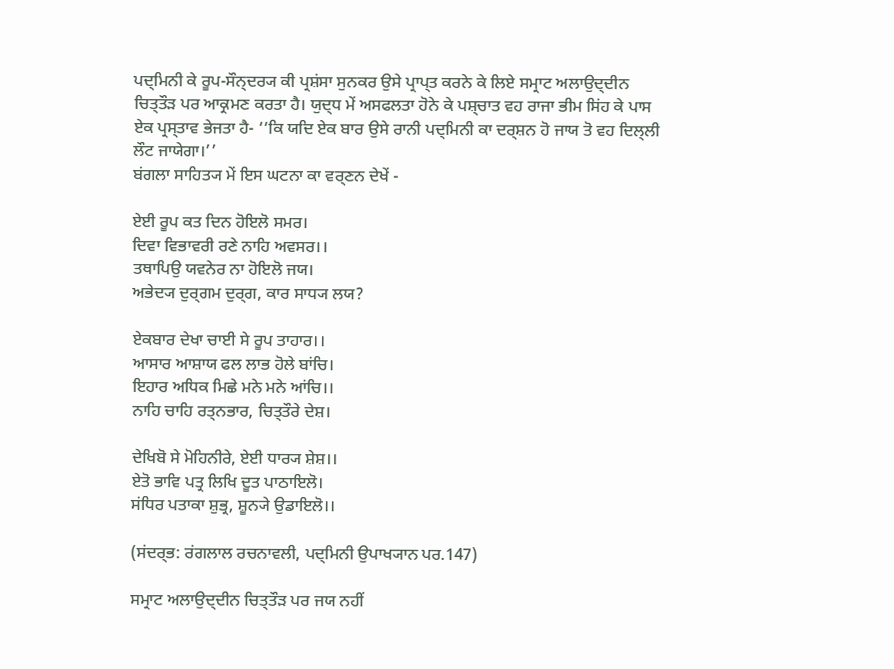ਪਦ੍ਮਿਨੀ ਕੇ ਰੂਪ-ਸੌਨ੍ਦਰ੍ਯ ਕੀ ਪ੍ਰਸ਼ਂਸਾ ਸੁਨਕਰ ਉਸੇ ਪ੍ਰਾਪ੍ਤ ਕਰਨੇ ਕੇ ਲਿਏ ਸਮ੍ਰਾਟ ਅਲਾਉਦ੍ਦੀਨ ਚਿਤ੍ਤੌੜ ਪਰ ਆਕ੍ਰਮਣ ਕਰਤਾ ਹੈ। ਯੁਦ੍ਧ ਮੇਂ ਅਸਫਲਤਾ ਹੋਨੇ ਕੇ ਪਸ਼੍ਚਾਤ ਵਹ ਰਾਜਾ ਭੀਮ ਸਿਂਹ ਕੇ ਪਾਸ ਏਕ ਪ੍ਰਸ੍ਤਾਵ ਭੇਜਤਾ ਹੈ- ‘‘ਕਿ ਯਦਿ ਏਕ ਬਾਰ ਉਸੇ ਰਾਨੀ ਪਦ੍ਮਿਨੀ ਕਾ ਦਰ੍ਸ਼ਨ ਹੋ ਜਾਯ ਤੋ ਵਹ ਦਿਲ੍ਲੀ ਲੌਟ ਜਾਯੇਗਾ।’’
ਬਂਗਲਾ ਸਾਹਿਤ੍ਯ ਮੇਂ ਇਸ ਘਟਨਾ ਕਾ ਵਰ੍ਣਨ ਦੇਖੇਂ -

ਏਈ ਰੂਪ ਕਤ ਦਿਨ ਹੋਇਲੋ ਸਮਰ।
ਦਿਵਾ ਵਿਭਾਵਰੀ ਰਣੇ ਨਾਹਿ ਅਵਸਰ।।
ਤਥਾਪਿਉ ਯਵਨੇਰ ਨਾ ਹੋਇਲੋ ਜਯ।
ਅਭੇਦ੍ਯ ਦੁਰ੍ਗਮ ਦੁਰ੍ਗ, ਕਾਰ ਸਾਧ੍ਯ ਲਯ?

ਏਕਬਾਰ ਦੇਖਾ ਚਾਈ ਸੇ ਰੂਪ ਤਾਹਾਰ।।
ਆਸਾਰ ਆਸ਼ਾਯ ਫਲ ਲਾਭ ਹੋਲੇ ਬਾਂਚਿ।
ਇਹਾਰ ਅਧਿਕ ਮਿਛੇ ਮਨੇ ਮਨੇ ਆਂਚਿ।।
ਨਾਹਿ ਚਾਹਿ ਰਤ੍ਨਭਾਰ, ਚਿਤ੍ਤੌਰੇ ਦੇਸ਼।

ਦੇਖਿਬੋ ਸੇ ਮੋਹਿਨੀਰੇ, ਏਈ ਧਾਰ੍ਯ ਸ਼ੇਸ਼।।
ਏਤੋ ਭਾਵਿ ਪਤ੍ਰ ਲਿਖਿ ਦੂਤ ਪਾਠਾਇਲੋ।
ਸਂਧਿਰ ਪਤਾਕਾ ਸ਼ੁਭ੍ਰ, ਸ਼ੂਨ੍ਯੇ ਉਡਾਇਲੋ।।

(ਸਂਦਰ੍ਭ: ਰਂਗਲਾਲ ਰਚਨਾਵਲੀ, ਪਦ੍ਮਿਨੀ ਉਪਾਖ੍ਯਾਨ ਪਰ.147)

ਸਮ੍ਰਾਟ ਅਲਾਉਦ੍ਦੀਨ ਚਿਤ੍ਤੌੜ ਪਰ ਜਯ ਨਹੀਂ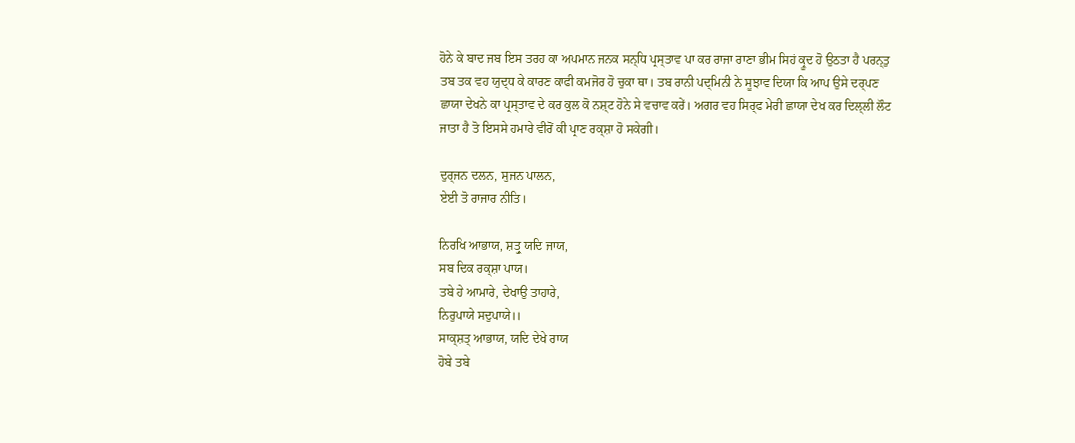ਹੋਨੇ ਕੇ ਬਾਦ ਜਬ ਇਸ ਤਰਹ ਕਾ ਅਪਮਾਨ ਜਨਕ ਸਨ੍ਧਿ ਪ੍ਰਸ੍ਤਾਵ ਪਾ ਕਰ ਰਾਜਾ ਰਾਣਾ ਭੀਮ ਸਿਹਂ ਕ੍ਰੂਦ ਹੋ ਉਠਤਾ ਹੈ ਪਰਨ੍ਤੁ ਤਬ ਤਕ ਵਹ ਯੁਦ੍ਧ ਕੇ ਕਾਰਣ ਕਾਫੀ ਕਮਜੋਰ ਹੋ ਚੁਕਾ ਥਾ। ਤਬ ਰਾਨੀ ਪਦ੍ਮਿਨੀ ਨੇ ਸੂਝਾਵ ਦਿਯਾ ਕਿ ਆਪ ਉਸੇ ਦਰ੍ਪਣ ਛਾਯਾ ਦੇਖਨੇ ਕਾ ਪ੍ਰਸ੍ਤਾਵ ਦੇ ਕਰ ਕੁਲ ਕੋ ਨਸ਼੍ਟ ਹੋਨੇ ਸੇ ਵਚਾਵ ਕਰੇਂ। ਅਗਰ ਵਹ ਸਿਰ੍ਫ ਮੇਰੀ ਛਾਯਾ ਦੇਖ ਕਰ ਦਿਲ੍ਲੀ ਲੌਟ ਜਾਤਾ ਹੈ ਤੋ ਇਸਸੇ ਹਮਾਰੇ ਵੀਰੋਂ ਕੀ ਪ੍ਰਾਣ ਰਕ੍ਸ਼ਾ ਹੋ ਸਕੇਗੀ।

ਦੁਰ੍ਜਨ ਦਲਨ, ਸੁਜਨ ਪਾਲਨ,
ਏਈ ਤੋ ਰਾਜਾਰ ਨੀਤਿ।

ਨਿਰਖਿ ਆਭਾਯ, ਸ਼ਤ੍ਰੁ ਯਦਿ ਜਾਯ,
ਸਬ ਦਿਕ ਰਕ੍ਸ਼ਾ ਪਾਯ।
ਤਬੇ ਹੇ ਆਮਾਰੇ, ਦੇਖਾਉ ਤਾਹਾਰੇ,
ਨਿਰੁਪਾਯੇ ਸਦੁਪਾਯੇ।।
ਸਾਕ੍ਸ਼ਤ੍ ਆਭਾਯ, ਯਦਿ ਦੇਖੇ ਰਾਯ
ਹੋਬੇ ਤਬੇ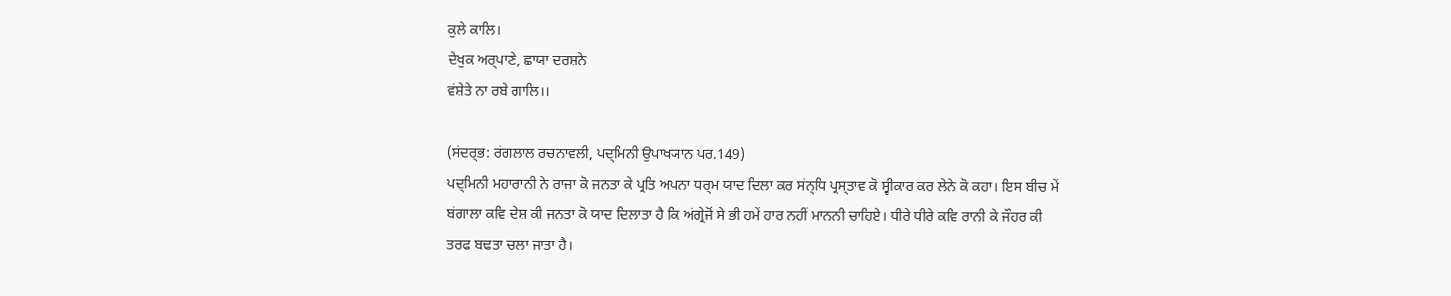ਕੁਲੇ ਕਾਲਿ।
ਦੇਖੁਕ ਅਰ੍ਪਾਣੇ, ਛਾਯਾ ਦਰਸ਼ਨੇ
ਵਂਸ਼ੇਤੇ ਨਾ ਰਬੇ ਗਾਲਿ।।

(ਸਂਦਰ੍ਭ: ਰਂਗਲਾਲ ਰਚਨਾਵਲੀ, ਪਦ੍ਮਿਨੀ ਉਪਾਖ੍ਯਾਨ ਪਰ.149)
ਪਦ੍ਮਿਨੀ ਮਹਾਰਾਨੀ ਨੇ ਰਾਜਾ ਕੋ ਜਨਤਾ ਕੇ ਪ੍ਰਤਿ ਅਪਨਾ ਧਰ੍ਮ ਯਾਦ ਦਿਲਾ ਕਰ ਸਂਨ੍ਧਿ ਪ੍ਰਸ੍ਤਾਵ ਕੋ ਸ੍ਵੀਕਾਰ ਕਰ ਲੇਨੇ ਕੋ ਕਹਾ। ਇਸ ਬੀਚ ਮੇਂ ਬਂਗਾਲਾ ਕਵਿ ਦੇਸ਼ ਕੀ ਜਨਤਾ ਕੋ ਯਾਦ ਦਿਲਾਤਾ ਹੈ ਕਿ ਅਂਗ੍ਰੇਜੋਂ ਸੇ ਭੀ ਹਮੇਂ ਹਾਰ ਨਹੀਂ ਮਾਨਨੀ ਚਾਹਿਏ। ਧੀਰੇ ਧੀਰੇ ਕਵਿ ਰਾਨੀ ਕੇ ਜੌਹਰ ਕੀ ਤਰਫ ਬਢਤਾ ਚਲਾ ਜਾਤਾ ਹੈ।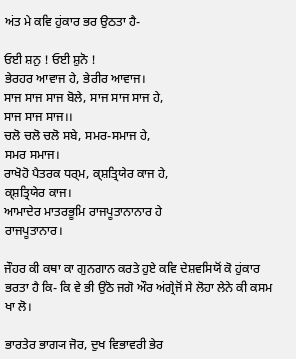ਅਂਤ ਮੇ ਕਵਿ ਹੁਂਕਾਰ ਭਰ ਉਠਤਾ ਹੈ-

ਓਈ ਸ਼ਨੁ ! ਓਈ ਸ਼ੁਨੋ !
ਭੇਰਹਰ ਆਵਾਜ ਹੇ, ਭੇਰੀਰ ਆਵਾਜ।
ਸਾਜ ਸਾਜ ਸਾਜ ਬੋਲੇ, ਸਾਜ ਸਾਜ ਸਾਜ ਹੇ,
ਸਾਜ ਸਾਜ ਸਾਜ।।
ਚਲੋ ਚਲੋ ਚਲੋ ਸਬੇ, ਸਮਰ-ਸਮਾਜ ਹੇ,
ਸਮਰ ਸਮਾਜ।
ਰਾਖੋਹੋ ਪੈਤਰਕ ਧਰ੍ਮ, ਕ੍ਸ਼ਤ੍ਰਿਯੇਰ ਕਾਜ ਹੇ,
ਕ੍ਸ਼ਤ੍ਰਿਯੇਰ ਕਾਜ।
ਆਮਾਦੇਰ ਮਾਤਰਭੂਮਿ ਰਾਜਪੂਤਾਨਾਨਾਰ ਹੇ
ਰਾਜਪੂਤਾਨਾਰ।

ਜੌਹਰ ਕੀ ਕਥਾ ਕਾ ਗੁਨਗਾਨ ਕਰਤੇ ਹੁਏ ਕਵਿ ਦੇਸ਼ਵਸਿਯੋਂ ਕੋ ਹੁਂਕਾਰ ਭਰਤਾ ਹੈ ਕਿ- ਕਿ ਵੇ ਭੀ ਉਠੋ ਜਗੋ ਔਰ ਅਂਗ੍ਰੇਜੋਂ ਸੇ ਲੋਹਾ ਲੇਨੇ ਕੀ ਕਸਮ ਖਾ ਲੋ।

ਭਾਰਤੇਰ ਭਾਗ੍ਯ ਜੋਰ, ਦੁਖ ਵਿਭਾਵਰੀ ਭੇਰ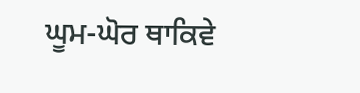ਘੂਮ-ਘੋਰ ਥਾਕਿਵੇ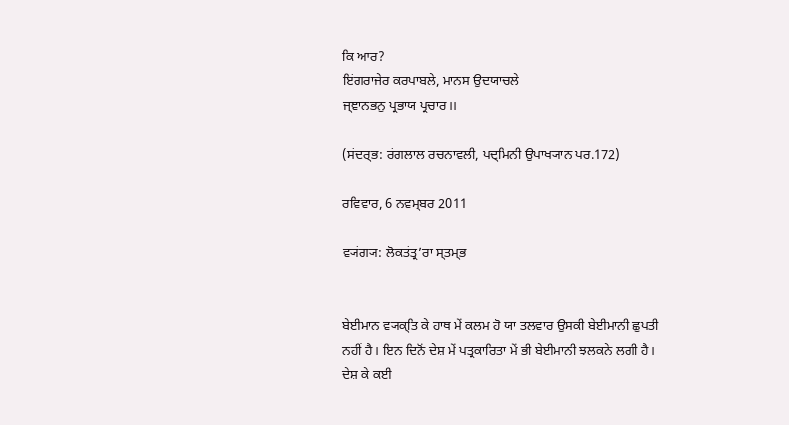ਕਿ ਆਰ?
ਇਂਗਰਾਜੇਰ ਕਰਪਾਬਲੇ, ਮਾਨਸ ਉਦਯਾਚਲੇ
ਜ੍ਞਾਨਭਨੁ ਪ੍ਰਭਾਯ ਪ੍ਰਚਾਰ।।

(ਸਂਦਰ੍ਭ: ਰਂਗਲਾਲ ਰਚਨਾਵਲੀ, ਪਦ੍ਮਿਨੀ ਉਪਾਖ੍ਯਾਨ ਪਰ.172)

ਰਵਿਵਾਰ, 6 ਨਵਮ੍ਬਰ 2011

ਵ੍ਯਂਗ੍ਯ: ਲੋਕਤਂਤ੍ਰ’ਰਾ ਸ੍ਤਮ੍ਭ


ਬੇਈਮਾਨ ਵ੍ਯਕ੍ਤਿ ਕੇ ਹਾਥ ਮੇਂ ਕਲਮ ਹੋ ਯਾ ਤਲਵਾਰ ਉਸਕੀ ਬੇਈਮਾਨੀ ਛੁਪਤੀ ਨਹੀਂ ਹੈ। ਇਨ ਦਿਨੋਂ ਦੇਸ਼ ਮੇਂ ਪਤ੍ਰਕਾਰਿਤਾ ਮੇਂ ਭੀ ਬੇਈਮਾਨੀ ਝਲਕਨੇ ਲਗੀ ਹੈ। ਦੇਸ਼ ਕੇ ਕਈ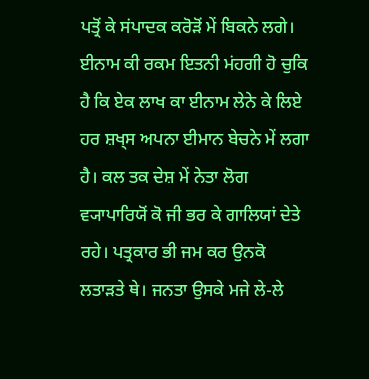ਪਤ੍ਰੋਂ ਕੇ ਸਂਪਾਦਕ ਕਰੋੜੋਂ ਮੇਂ ਬਿਕਨੇ ਲਗੇ। ਈਨਾਮ ਕੀ ਰਕਮ ਇਤਨੀ ਮਂਹਗੀ ਹੋ ਚੁਕਿ ਹੈ ਕਿ ਏਕ ਲਾਖ ਕਾ ਈਨਾਮ ਲੇਨੇ ਕੇ ਲਿਏ ਹਰ ਸ਼ਖ੍ਸ ਅਪਨਾ ਈਮਾਨ ਬੇਚਨੇ ਮੇਂ ਲਗਾ ਹੈ। ਕਲ ਤਕ ਦੇਸ਼ ਮੇਂ ਨੇਤਾ ਲੋਗ ਵ੍ਯਾਪਾਰਿਯੋਂ ਕੋ ਜੀ ਭਰ ਕੇ ਗਾਲਿਯਾਂ ਦੇਤੇ ਰਹੇ। ਪਤ੍ਰਕਾਰ ਭੀ ਜਮ ਕਰ ਉਨਕੋ ਲਤਾਡ਼ਤੇ ਥੇ। ਜਨਤਾ ਉਸਕੇ ਮਜੇ ਲੇ-ਲੇ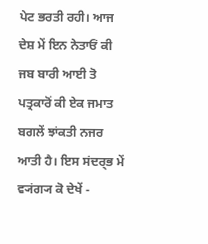ਪੇਟ ਭਰਤੀ ਰਹੀ। ਆਜ ਦੇਸ਼ ਮੇਂ ਇਨ ਨੇਤਾਓਂ ਕੀ ਜਬ ਬਾਰੀ ਆਈ ਤੋ ਪਤ੍ਰਕਾਰੋਂ ਕੀ ਏਕ ਜਮਾਤ ਬਗਲੇਂ ਝਾਂਕਤੀ ਨਜਰ ਆਤੀ ਹੈ। ਇਸ ਸਂਦਰ੍ਭ ਮੇਂ ਵ੍ਯਂਗ੍ਯ ਕੋ ਦੇਖੇਂ -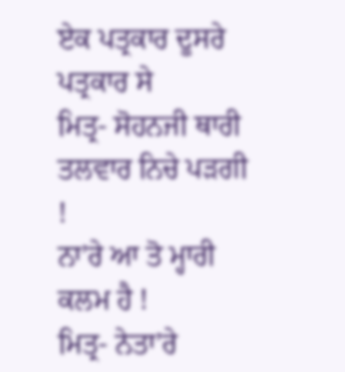ਏਕ ਪਤ੍ਰਕਾਰ ਦੂਸਰੇ ਪਤ੍ਰਕਾਰ ਸੇ
ਮਿਤ੍ਰ- ਸੋਹਨਜੀ ਥਾਰੀ ਤਲਵਾਰ ਨਿਚੇ ਪਡ਼ਗੀ !
ਨਾ’ਰੇ ਆ ਤੋ ਮ੍ਹਾਰੀ ਕਲਮ ਹੈ !
ਮਿਤ੍ਰ- ਨੇਤਾ’ਰੇ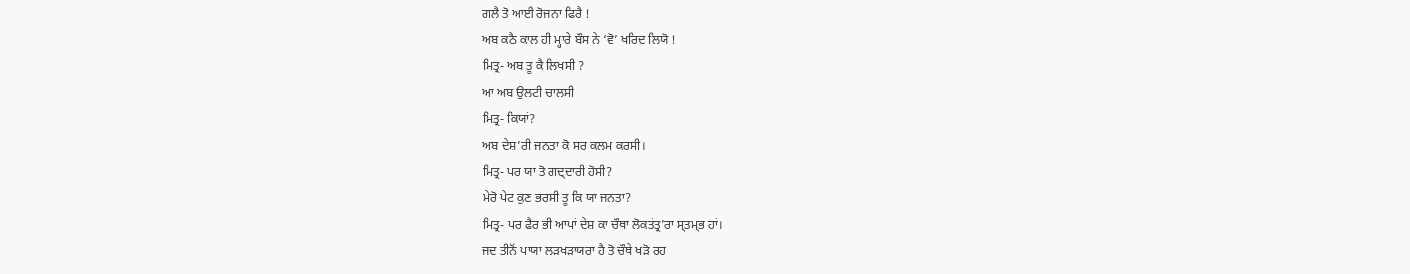ਗਲੈ ਤੋ ਆਈ ਰੋਜਨਾ ਫਿਰੈ !
ਅਬ ਕਠੈ ਕਾਲ ਹੀ ਮ੍ਹਾਰੇ ਬੌਸ ਨੇ ‘ਵੋ’ ਖਰਿਦ ਲਿਯੋ !
ਮਿਤ੍ਰ- ਅਬ ਤੂ ਕੈ ਲਿਖਸੀ ?
ਆ ਅਬ ਉਲਟੀ ਚਾਲਸੀ
ਮਿਤ੍ਰ- ਕਿਯਾਂ?
ਅਬ ਦੇਸ਼’ਰੀ ਜਨਤਾ ਕੋ ਸਰ ਕਲਮ ਕਰਸੀ।
ਮਿਤ੍ਰ- ਪਰ ਯਾ ਤੋ ਗਦ੍ਦਾਰੀ ਹੋਸੀ?
ਮੇਰੋ ਪੇਟ ਕੁਣ ਭਰਸੀ ਤੂ ਕਿ ਯਾ ਜਨਤਾ?
ਮਿਤ੍ਰ- ਪਰ ਫੈਰ ਭੀ ਆਪਾਂ ਦੇਸ਼ ਕਾ ਚੌਥਾ ਲੋਕਤਂਤ੍ਰ’ਰਾ ਸ੍ਤਮ੍ਭ ਹਾਂ।
ਜਦ ਤੀਨੋਂ ਪਾਯਾ ਲੜਖੜਾਯਰਾ ਹੈ ਤੋ ਚੌਥੇ ਖੜੋ ਰਹ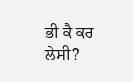ਭੀ ਕੈ ਕਰ ਲੇਸੀ?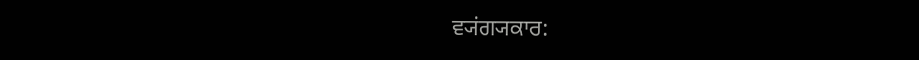ਵ੍ਯਂਗ੍ਯਕਾਰ: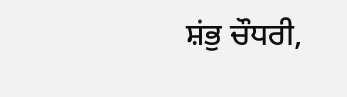ਸ਼ਂਭੁ ਚੌਧਰੀ,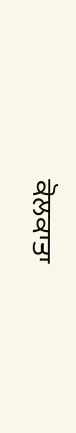ਕੋਲਕਾਤਾ